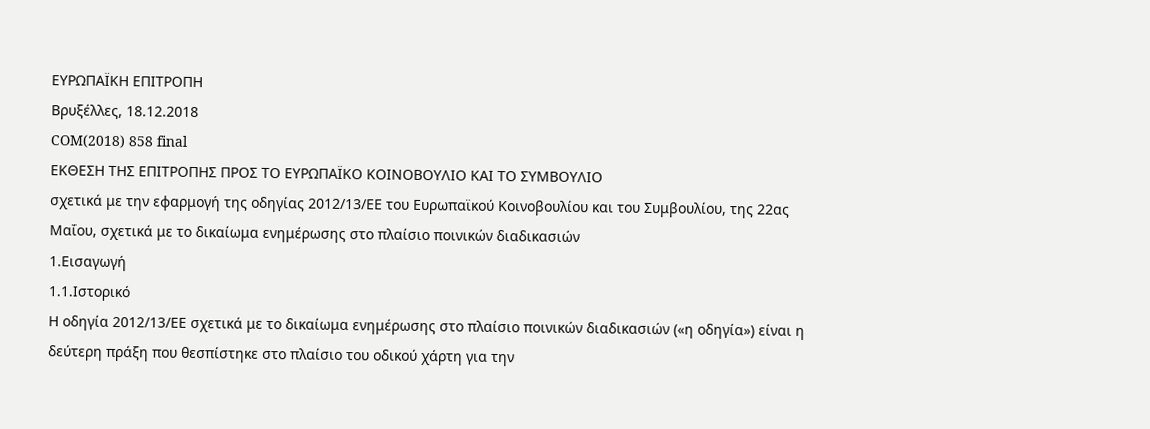ΕΥΡΩΠΑΪΚΗ ΕΠΙΤΡΟΠΗ
Βρυξέλλες, 18.12.2018
COM(2018) 858 final
ΕΚΘΕΣΗ ΤΗΣ ΕΠΙΤΡΟΠΗΣ ΠΡΟΣ ΤΟ ΕΥΡΩΠΑΪΚΟ ΚΟΙΝΟΒΟΥΛΙΟ ΚΑΙ ΤΟ ΣΥΜΒΟΥΛΙΟ
σχετικά με την εφαρμογή της οδηγίας 2012/13/ΕΕ του Ευρωπαϊκού Κοινοβουλίου και του Συμβουλίου, της 22ας Μαΐου, σχετικά με το δικαίωμα ενημέρωσης στο πλαίσιο ποινικών διαδικασιών
1.Εισαγωγή
1.1.Ιστορικό
Η οδηγία 2012/13/ΕΕ σχετικά με το δικαίωμα ενημέρωσης στο πλαίσιο ποινικών διαδικασιών («η οδηγία») είναι η δεύτερη πράξη που θεσπίστηκε στο πλαίσιο του οδικού χάρτη για την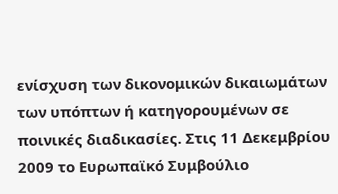ενίσχυση των δικονομικών δικαιωμάτων των υπόπτων ή κατηγορουμένων σε ποινικές διαδικασίες. Στις 11 Δεκεμβρίου 2009 το Ευρωπαϊκό Συμβούλιο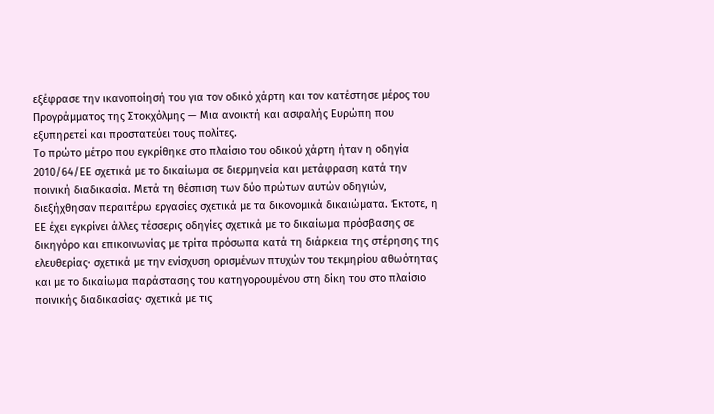εξέφρασε την ικανοποίησή του για τον οδικό χάρτη και τον κατέστησε μέρος του Προγράμματος της Στοκχόλμης — Μια ανοικτή και ασφαλής Ευρώπη που εξυπηρετεί και προστατεύει τους πολίτες.
Το πρώτο μέτρο που εγκρίθηκε στο πλαίσιο του οδικού χάρτη ήταν η οδηγία 2010/64/ΕΕ σχετικά με το δικαίωμα σε διερμηνεία και μετάφραση κατά την ποινική διαδικασία. Μετά τη θέσπιση των δύο πρώτων αυτών οδηγιών, διεξήχθησαν περαιτέρω εργασίες σχετικά με τα δικονομικά δικαιώματα. Έκτοτε, η ΕΕ έχει εγκρίνει άλλες τέσσερις οδηγίες σχετικά με το δικαίωμα πρόσβασης σε δικηγόρο και επικοινωνίας με τρίτα πρόσωπα κατά τη διάρκεια της στέρησης της ελευθερίας· σχετικά με την ενίσχυση ορισμένων πτυχών του τεκμηρίου αθωότητας και με το δικαίωμα παράστασης του κατηγορουμένου στη δίκη του στο πλαίσιο ποινικής διαδικασίας· σχετικά με τις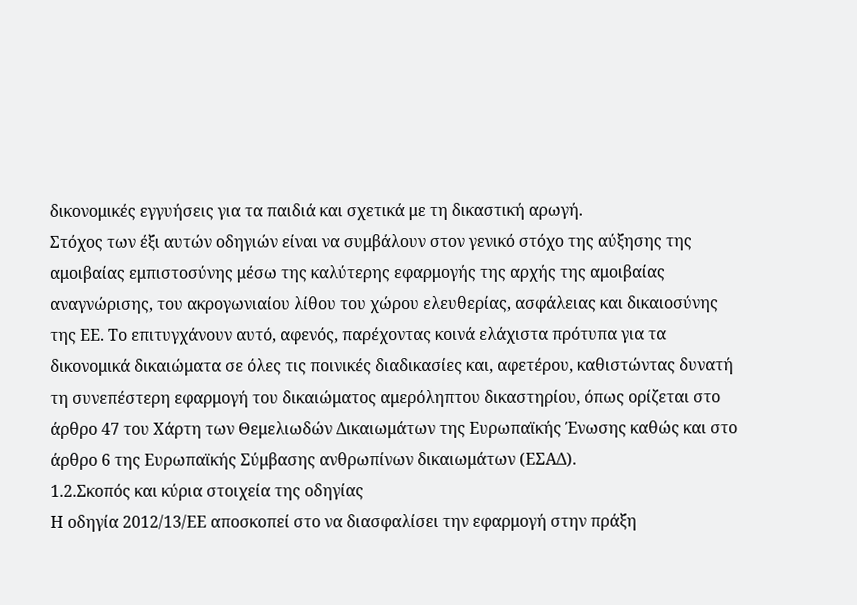δικονομικές εγγυήσεις για τα παιδιά και σχετικά με τη δικαστική αρωγή.
Στόχος των έξι αυτών οδηγιών είναι να συμβάλουν στον γενικό στόχο της αύξησης της αμοιβαίας εμπιστοσύνης μέσω της καλύτερης εφαρμογής της αρχής της αμοιβαίας αναγνώρισης, του ακρογωνιαίου λίθου του χώρου ελευθερίας, ασφάλειας και δικαιοσύνης της ΕΕ. Το επιτυγχάνουν αυτό, αφενός, παρέχοντας κοινά ελάχιστα πρότυπα για τα δικονομικά δικαιώματα σε όλες τις ποινικές διαδικασίες και, αφετέρου, καθιστώντας δυνατή τη συνεπέστερη εφαρμογή του δικαιώματος αμερόληπτου δικαστηρίου, όπως ορίζεται στο άρθρο 47 του Χάρτη των Θεμελιωδών Δικαιωμάτων της Ευρωπαϊκής Ένωσης καθώς και στο άρθρο 6 της Ευρωπαϊκής Σύμβασης ανθρωπίνων δικαιωμάτων (ΕΣΑΔ).
1.2.Σκοπός και κύρια στοιχεία της οδηγίας
Η οδηγία 2012/13/ΕΕ αποσκοπεί στο να διασφαλίσει την εφαρμογή στην πράξη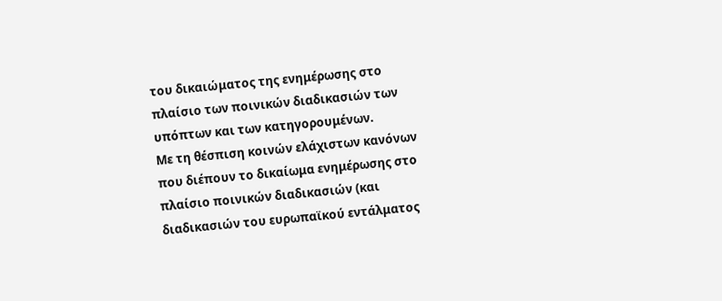του δικαιώματος της ενημέρωσης στο πλαίσιο των ποινικών διαδικασιών των υπόπτων και των κατηγορουμένων.
Με τη θέσπιση κοινών ελάχιστων κανόνων που διέπουν το δικαίωμα ενημέρωσης στο πλαίσιο ποινικών διαδικασιών (και διαδικασιών του ευρωπαϊκού εντάλματος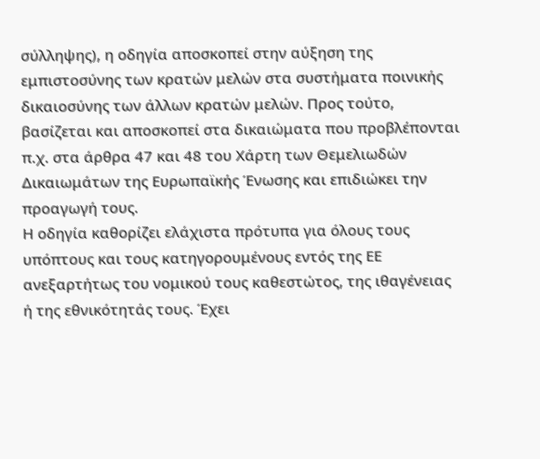σύλληψης), η οδηγία αποσκοπεί στην αύξηση της εμπιστοσύνης των κρατών μελών στα συστήματα ποινικής δικαιοσύνης των άλλων κρατών μελών. Προς τούτο, βασίζεται και αποσκοπεί στα δικαιώματα που προβλέπονται π.χ. στα άρθρα 47 και 48 του Χάρτη των Θεμελιωδών Δικαιωμάτων της Ευρωπαϊκής Ένωσης και επιδιώκει την προαγωγή τους.
Η οδηγία καθορίζει ελάχιστα πρότυπα για όλους τους υπόπτους και τους κατηγορουμένους εντός της ΕΕ ανεξαρτήτως του νομικού τους καθεστώτος, της ιθαγένειας ή της εθνικότητάς τους. Έχει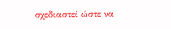σχεδιαστεί ώστε να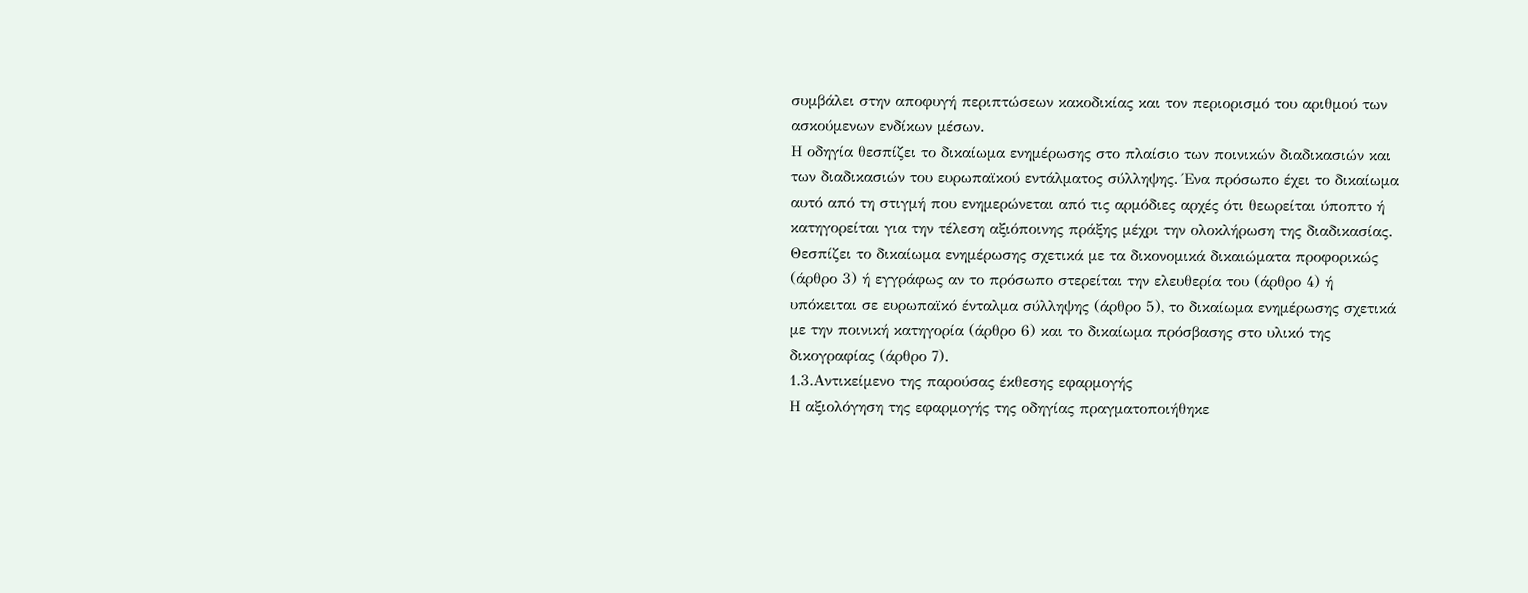συμβάλει στην αποφυγή περιπτώσεων κακοδικίας και τον περιορισμό του αριθμού των ασκούμενων ενδίκων μέσων.
Η οδηγία θεσπίζει το δικαίωμα ενημέρωσης στο πλαίσιο των ποινικών διαδικασιών και των διαδικασιών του ευρωπαϊκού εντάλματος σύλληψης. Ένα πρόσωπο έχει το δικαίωμα αυτό από τη στιγμή που ενημερώνεται από τις αρμόδιες αρχές ότι θεωρείται ύποπτο ή κατηγορείται για την τέλεση αξιόποινης πράξης μέχρι την ολοκλήρωση της διαδικασίας.
Θεσπίζει το δικαίωμα ενημέρωσης σχετικά με τα δικονομικά δικαιώματα προφορικώς (άρθρο 3) ή εγγράφως αν το πρόσωπο στερείται την ελευθερία του (άρθρο 4) ή υπόκειται σε ευρωπαϊκό ένταλμα σύλληψης (άρθρο 5), το δικαίωμα ενημέρωσης σχετικά με την ποινική κατηγορία (άρθρο 6) και το δικαίωμα πρόσβασης στο υλικό της δικογραφίας (άρθρο 7).
1.3.Αντικείμενο της παρούσας έκθεσης εφαρμογής
Η αξιολόγηση της εφαρμογής της οδηγίας πραγματοποιήθηκε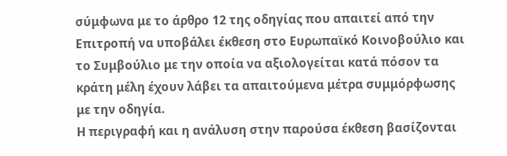σύμφωνα με το άρθρο 12 της οδηγίας που απαιτεί από την Επιτροπή να υποβάλει έκθεση στο Ευρωπαϊκό Κοινοβούλιο και το Συμβούλιο με την οποία να αξιολογείται κατά πόσον τα κράτη μέλη έχουν λάβει τα απαιτούμενα μέτρα συμμόρφωσης με την οδηγία.
Η περιγραφή και η ανάλυση στην παρούσα έκθεση βασίζονται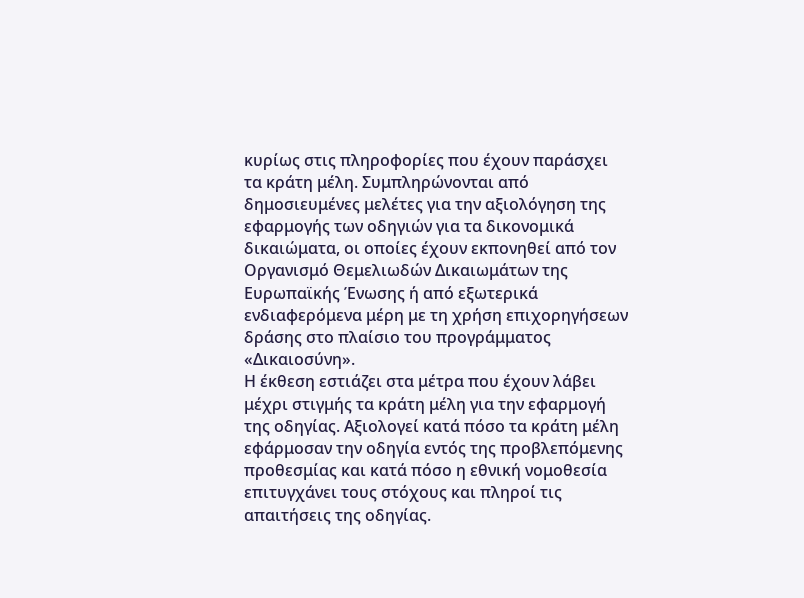κυρίως στις πληροφορίες που έχουν παράσχει τα κράτη μέλη. Συμπληρώνονται από δημοσιευμένες μελέτες για την αξιολόγηση της εφαρμογής των οδηγιών για τα δικονομικά δικαιώματα, οι οποίες έχουν εκπονηθεί από τον Οργανισμό Θεμελιωδών Δικαιωμάτων της Ευρωπαϊκής Ένωσης ή από εξωτερικά ενδιαφερόμενα μέρη με τη χρήση επιχορηγήσεων δράσης στο πλαίσιο του προγράμματος «Δικαιοσύνη».
Η έκθεση εστιάζει στα μέτρα που έχουν λάβει μέχρι στιγμής τα κράτη μέλη για την εφαρμογή της οδηγίας. Αξιολογεί κατά πόσο τα κράτη μέλη εφάρμοσαν την οδηγία εντός της προβλεπόμενης προθεσμίας και κατά πόσο η εθνική νομοθεσία επιτυγχάνει τους στόχους και πληροί τις απαιτήσεις της οδηγίας.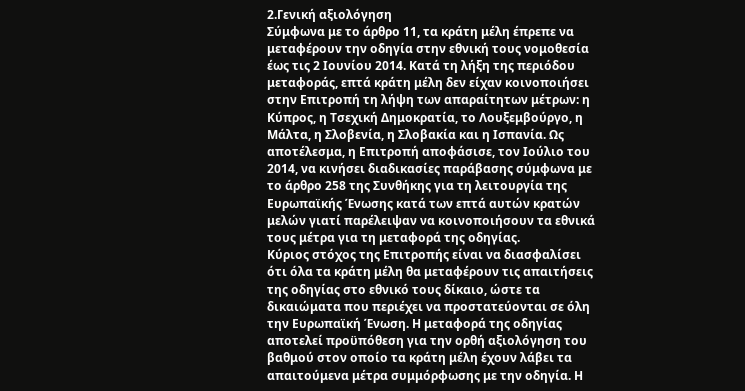2.Γενική αξιολόγηση
Σύμφωνα με το άρθρο 11, τα κράτη μέλη έπρεπε να μεταφέρουν την οδηγία στην εθνική τους νομοθεσία έως τις 2 Ιουνίου 2014. Κατά τη λήξη της περιόδου μεταφοράς, επτά κράτη μέλη δεν είχαν κοινοποιήσει στην Επιτροπή τη λήψη των απαραίτητων μέτρων: η Κύπρος, η Τσεχική Δημοκρατία, το Λουξεμβούργο, η Μάλτα, η Σλοβενία, η Σλοβακία και η Ισπανία. Ως αποτέλεσμα, η Επιτροπή αποφάσισε, τον Ιούλιο του 2014, να κινήσει διαδικασίες παράβασης σύμφωνα με το άρθρο 258 της Συνθήκης για τη λειτουργία της Ευρωπαϊκής Ένωσης κατά των επτά αυτών κρατών μελών γιατί παρέλειψαν να κοινοποιήσουν τα εθνικά τους μέτρα για τη μεταφορά της οδηγίας.
Κύριος στόχος της Επιτροπής είναι να διασφαλίσει ότι όλα τα κράτη μέλη θα μεταφέρουν τις απαιτήσεις της οδηγίας στο εθνικό τους δίκαιο, ώστε τα δικαιώματα που περιέχει να προστατεύονται σε όλη την Ευρωπαϊκή Ένωση. Η μεταφορά της οδηγίας αποτελεί προϋπόθεση για την ορθή αξιολόγηση του βαθμού στον οποίο τα κράτη μέλη έχουν λάβει τα απαιτούμενα μέτρα συμμόρφωσης με την οδηγία. Η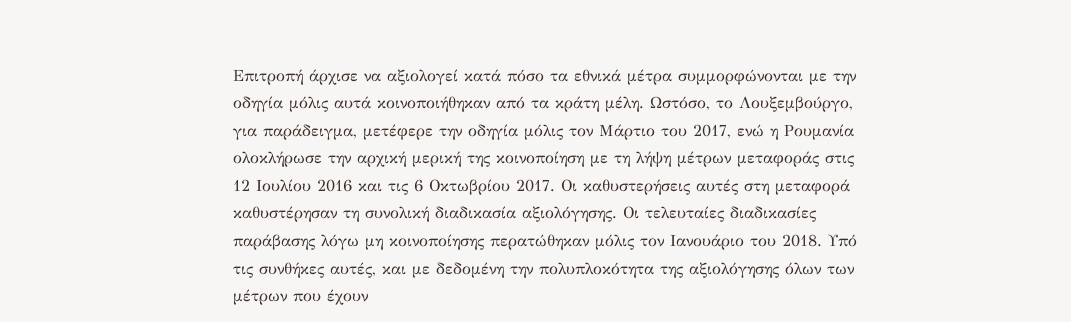Επιτροπή άρχισε να αξιολογεί κατά πόσο τα εθνικά μέτρα συμμορφώνονται με την οδηγία μόλις αυτά κοινοποιήθηκαν από τα κράτη μέλη. Ωστόσο, το Λουξεμβούργο, για παράδειγμα, μετέφερε την οδηγία μόλις τον Μάρτιο του 2017, ενώ η Ρουμανία ολοκλήρωσε την αρχική μερική της κοινοποίηση με τη λήψη μέτρων μεταφοράς στις 12 Ιουλίου 2016 και τις 6 Οκτωβρίου 2017. Οι καθυστερήσεις αυτές στη μεταφορά καθυστέρησαν τη συνολική διαδικασία αξιολόγησης. Οι τελευταίες διαδικασίες παράβασης λόγω μη κοινοποίησης περατώθηκαν μόλις τον Ιανουάριο του 2018. Υπό τις συνθήκες αυτές, και με δεδομένη την πολυπλοκότητα της αξιολόγησης όλων των μέτρων που έχουν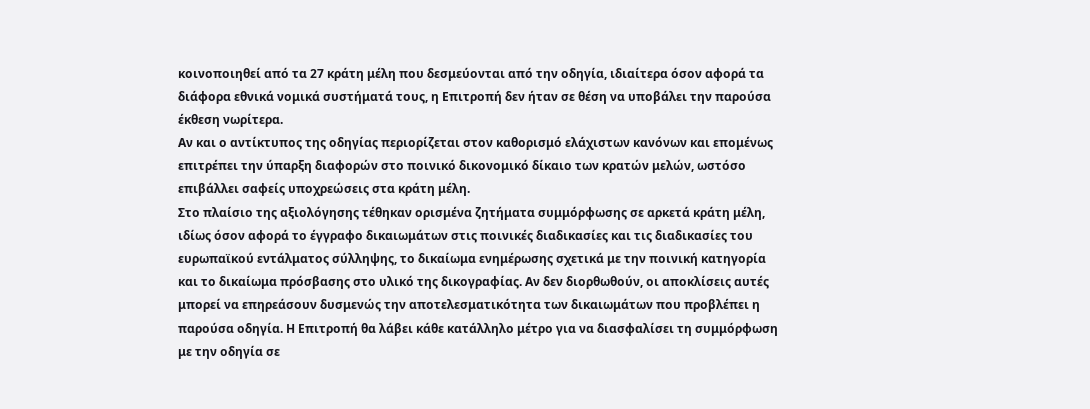κοινοποιηθεί από τα 27 κράτη μέλη που δεσμεύονται από την οδηγία, ιδιαίτερα όσον αφορά τα διάφορα εθνικά νομικά συστήματά τους, η Επιτροπή δεν ήταν σε θέση να υποβάλει την παρούσα έκθεση νωρίτερα.
Αν και ο αντίκτυπος της οδηγίας περιορίζεται στον καθορισμό ελάχιστων κανόνων και επομένως επιτρέπει την ύπαρξη διαφορών στο ποινικό δικονομικό δίκαιο των κρατών μελών, ωστόσο επιβάλλει σαφείς υποχρεώσεις στα κράτη μέλη.
Στο πλαίσιο της αξιολόγησης τέθηκαν ορισμένα ζητήματα συμμόρφωσης σε αρκετά κράτη μέλη, ιδίως όσον αφορά το έγγραφο δικαιωμάτων στις ποινικές διαδικασίες και τις διαδικασίες του ευρωπαϊκού εντάλματος σύλληψης, το δικαίωμα ενημέρωσης σχετικά με την ποινική κατηγορία και το δικαίωμα πρόσβασης στο υλικό της δικογραφίας. Αν δεν διορθωθούν, οι αποκλίσεις αυτές μπορεί να επηρεάσουν δυσμενώς την αποτελεσματικότητα των δικαιωμάτων που προβλέπει η παρούσα οδηγία. Η Επιτροπή θα λάβει κάθε κατάλληλο μέτρο για να διασφαλίσει τη συμμόρφωση με την οδηγία σε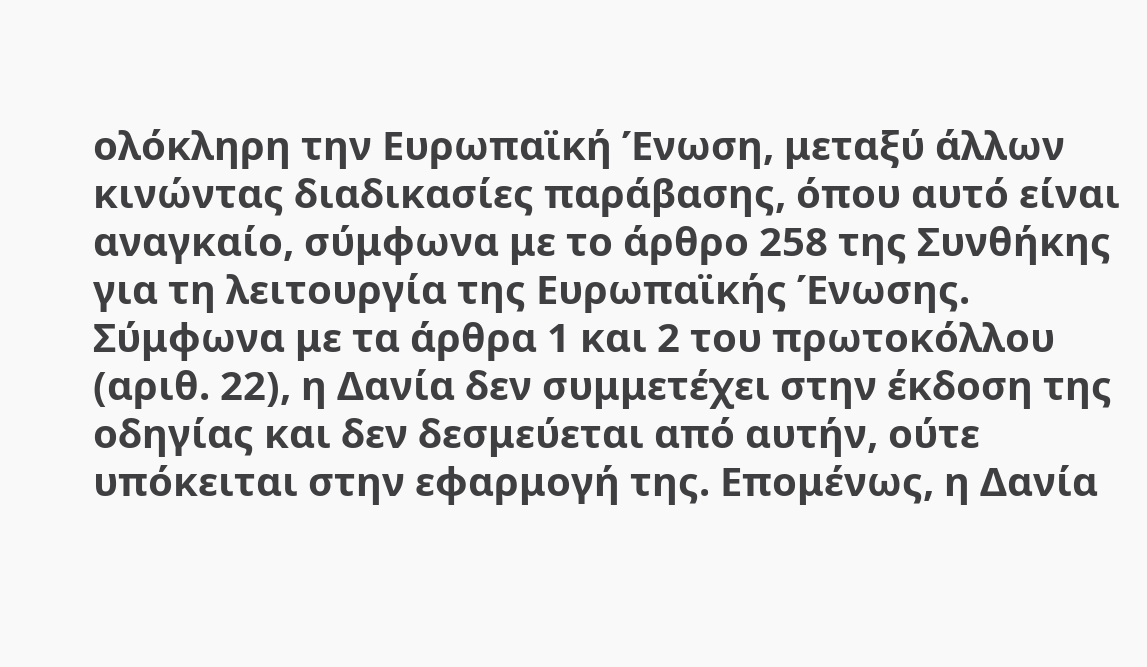ολόκληρη την Ευρωπαϊκή Ένωση, μεταξύ άλλων κινώντας διαδικασίες παράβασης, όπου αυτό είναι αναγκαίο, σύμφωνα με το άρθρο 258 της Συνθήκης για τη λειτουργία της Ευρωπαϊκής Ένωσης.
Σύμφωνα με τα άρθρα 1 και 2 του πρωτοκόλλου (αριθ. 22), η Δανία δεν συμμετέχει στην έκδοση της οδηγίας και δεν δεσμεύεται από αυτήν, ούτε υπόκειται στην εφαρμογή της. Επομένως, η Δανία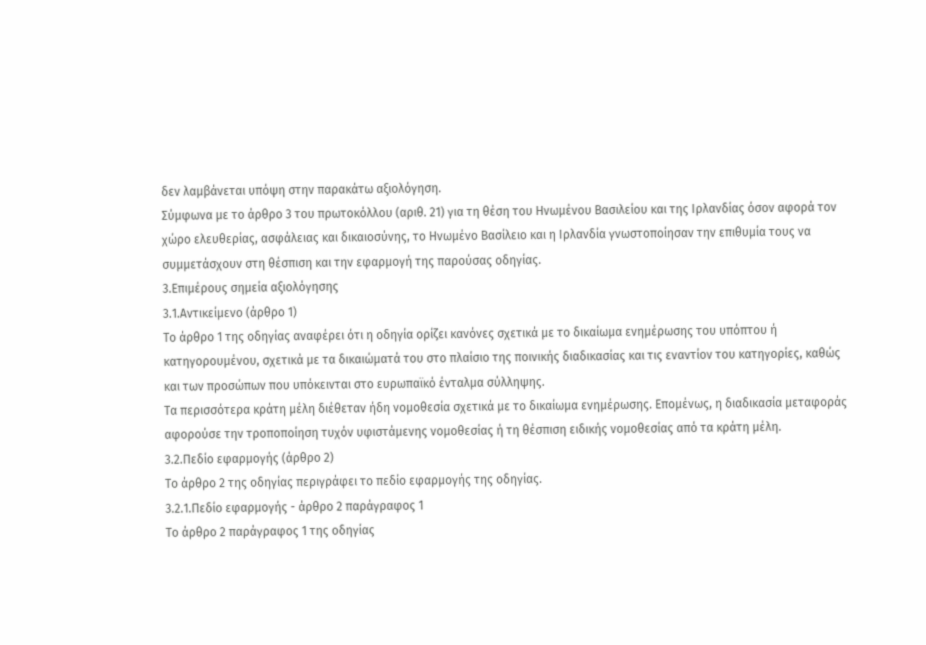δεν λαμβάνεται υπόψη στην παρακάτω αξιολόγηση.
Σύμφωνα με το άρθρο 3 του πρωτοκόλλου (αριθ. 21) για τη θέση του Ηνωμένου Βασιλείου και της Ιρλανδίας όσον αφορά τον χώρο ελευθερίας, ασφάλειας και δικαιοσύνης, το Ηνωμένο Βασίλειο και η Ιρλανδία γνωστοποίησαν την επιθυμία τους να συμμετάσχουν στη θέσπιση και την εφαρμογή της παρούσας οδηγίας.
3.Επιμέρους σημεία αξιολόγησης
3.1.Αντικείμενο (άρθρο 1)
Το άρθρο 1 της οδηγίας αναφέρει ότι η οδηγία ορίζει κανόνες σχετικά με το δικαίωμα ενημέρωσης του υπόπτου ή κατηγορουμένου, σχετικά με τα δικαιώματά του στο πλαίσιο της ποινικής διαδικασίας και τις εναντίον του κατηγορίες, καθώς και των προσώπων που υπόκεινται στο ευρωπαϊκό ένταλμα σύλληψης.
Τα περισσότερα κράτη μέλη διέθεταν ήδη νομοθεσία σχετικά με το δικαίωμα ενημέρωσης. Επομένως, η διαδικασία μεταφοράς αφορούσε την τροποποίηση τυχόν υφιστάμενης νομοθεσίας ή τη θέσπιση ειδικής νομοθεσίας από τα κράτη μέλη.
3.2.Πεδίο εφαρμογής (άρθρο 2)
Το άρθρο 2 της οδηγίας περιγράφει το πεδίο εφαρμογής της οδηγίας.
3.2.1.Πεδίο εφαρμογής - άρθρο 2 παράγραφος 1
Το άρθρο 2 παράγραφος 1 της οδηγίας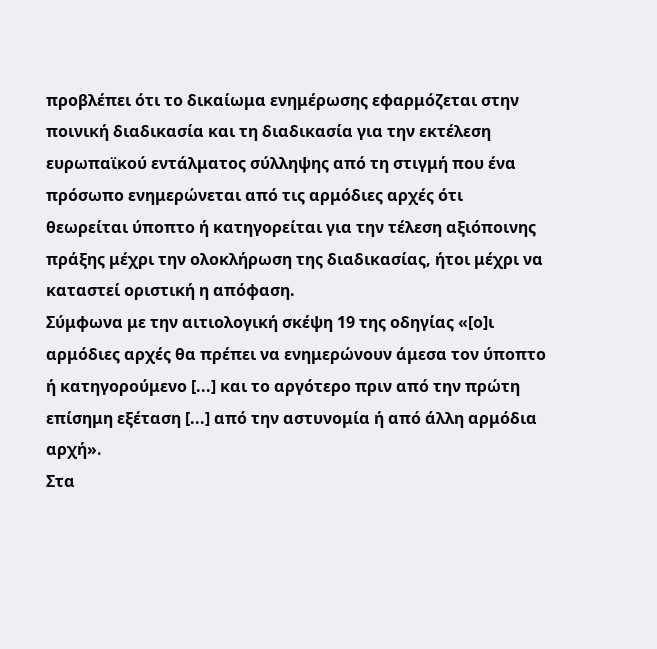προβλέπει ότι το δικαίωμα ενημέρωσης εφαρμόζεται στην ποινική διαδικασία και τη διαδικασία για την εκτέλεση ευρωπαϊκού εντάλματος σύλληψης από τη στιγμή που ένα πρόσωπο ενημερώνεται από τις αρμόδιες αρχές ότι θεωρείται ύποπτο ή κατηγορείται για την τέλεση αξιόποινης πράξης μέχρι την ολοκλήρωση της διαδικασίας, ήτοι μέχρι να καταστεί οριστική η απόφαση.
Σύμφωνα με την αιτιολογική σκέψη 19 της οδηγίας «[ο]ι αρμόδιες αρχές θα πρέπει να ενημερώνουν άμεσα τον ύποπτο ή κατηγορούμενο [...] και το αργότερο πριν από την πρώτη επίσημη εξέταση [...] από την αστυνομία ή από άλλη αρμόδια αρχή».
Στα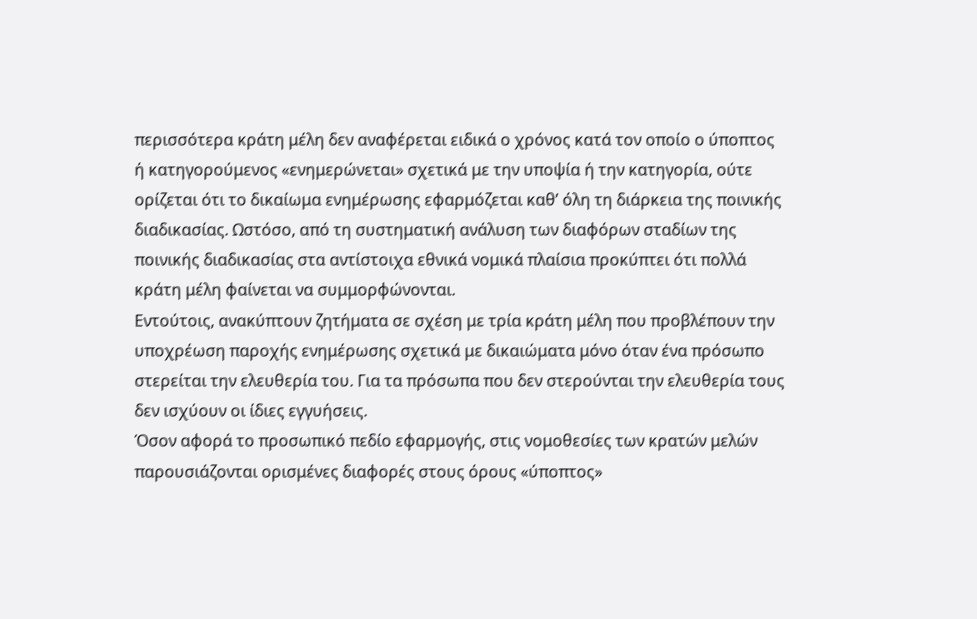περισσότερα κράτη μέλη δεν αναφέρεται ειδικά ο χρόνος κατά τον οποίο ο ύποπτος ή κατηγορούμενος «ενημερώνεται» σχετικά με την υποψία ή την κατηγορία, ούτε ορίζεται ότι το δικαίωμα ενημέρωσης εφαρμόζεται καθ’ όλη τη διάρκεια της ποινικής διαδικασίας. Ωστόσο, από τη συστηματική ανάλυση των διαφόρων σταδίων της ποινικής διαδικασίας στα αντίστοιχα εθνικά νομικά πλαίσια προκύπτει ότι πολλά κράτη μέλη φαίνεται να συμμορφώνονται.
Εντούτοις, ανακύπτουν ζητήματα σε σχέση με τρία κράτη μέλη που προβλέπουν την υποχρέωση παροχής ενημέρωσης σχετικά με δικαιώματα μόνο όταν ένα πρόσωπο στερείται την ελευθερία του. Για τα πρόσωπα που δεν στερούνται την ελευθερία τους δεν ισχύουν οι ίδιες εγγυήσεις.
Όσον αφορά το προσωπικό πεδίο εφαρμογής, στις νομοθεσίες των κρατών μελών παρουσιάζονται ορισμένες διαφορές στους όρους «ύποπτος»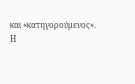και «κατηγορούμενος». Η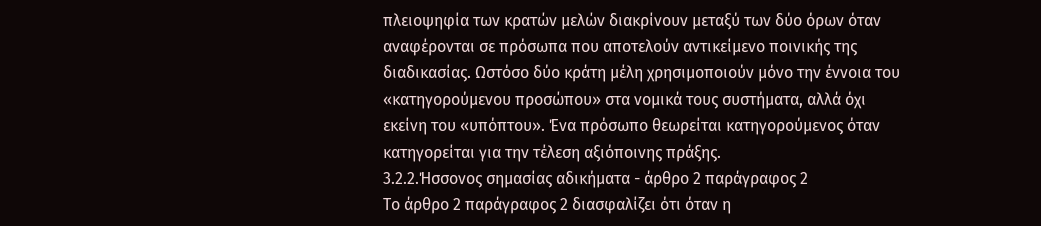πλειοψηφία των κρατών μελών διακρίνουν μεταξύ των δύο όρων όταν αναφέρονται σε πρόσωπα που αποτελούν αντικείμενο ποινικής της διαδικασίας. Ωστόσο δύο κράτη μέλη χρησιμοποιούν μόνο την έννοια του «κατηγορούμενου προσώπου» στα νομικά τους συστήματα, αλλά όχι εκείνη του «υπόπτου». Ένα πρόσωπο θεωρείται κατηγορούμενος όταν κατηγορείται για την τέλεση αξιόποινης πράξης.
3.2.2.Ήσσονος σημασίας αδικήματα - άρθρο 2 παράγραφος 2
Το άρθρο 2 παράγραφος 2 διασφαλίζει ότι όταν η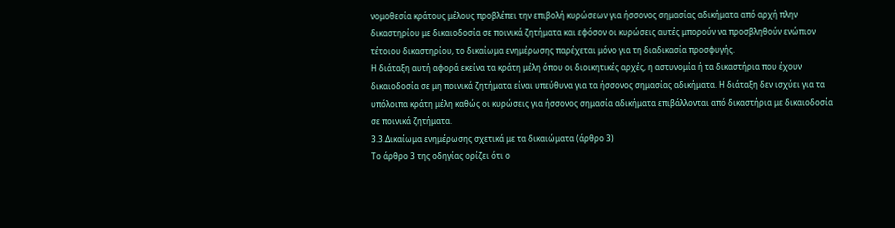νομοθεσία κράτους μέλους προβλέπει την επιβολή κυρώσεων για ήσσονος σημασίας αδικήματα από αρχή πλην δικαστηρίου με δικαιοδοσία σε ποινικά ζητήματα και εφόσον οι κυρώσεις αυτές μπορούν να προσβληθούν ενώπιον τέτοιου δικαστηρίου, το δικαίωμα ενημέρωσης παρέχεται μόνο για τη διαδικασία προσφυγής.
Η διάταξη αυτή αφορά εκείνα τα κράτη μέλη όπου οι διοικητικές αρχές, η αστυνομία ή τα δικαστήρια που έχουν δικαιοδοσία σε μη ποινικά ζητήματα είναι υπεύθυνα για τα ήσσονος σημασίας αδικήματα. Η διάταξη δεν ισχύει για τα υπόλοιπα κράτη μέλη καθώς οι κυρώσεις για ήσσονος σημασία αδικήματα επιβάλλονται από δικαστήρια με δικαιοδοσία σε ποινικά ζητήματα.
3.3.Δικαίωμα ενημέρωσης σχετικά με τα δικαιώματα (άρθρο 3)
Το άρθρο 3 της οδηγίας ορίζει ότι ο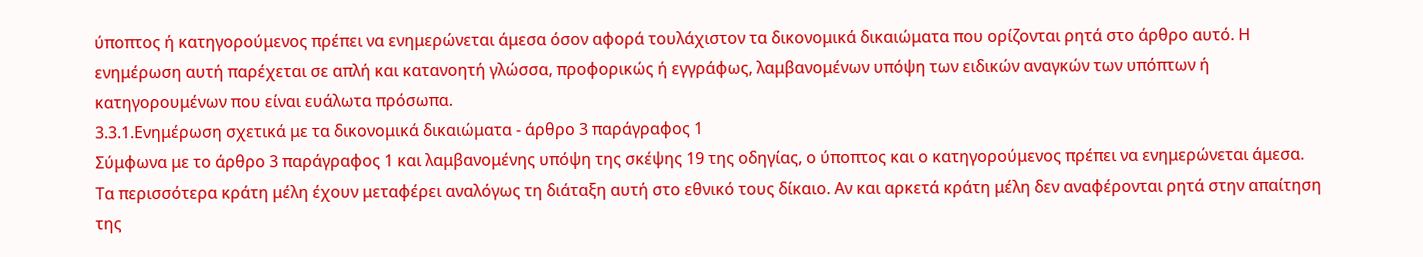ύποπτος ή κατηγορούμενος πρέπει να ενημερώνεται άμεσα όσον αφορά τουλάχιστον τα δικονομικά δικαιώματα που ορίζονται ρητά στο άρθρο αυτό. Η ενημέρωση αυτή παρέχεται σε απλή και κατανοητή γλώσσα, προφορικώς ή εγγράφως, λαμβανομένων υπόψη των ειδικών αναγκών των υπόπτων ή κατηγορουμένων που είναι ευάλωτα πρόσωπα.
3.3.1.Ενημέρωση σχετικά με τα δικονομικά δικαιώματα - άρθρο 3 παράγραφος 1
Σύμφωνα με το άρθρο 3 παράγραφος 1 και λαμβανομένης υπόψη της σκέψης 19 της οδηγίας, ο ύποπτος και ο κατηγορούμενος πρέπει να ενημερώνεται άμεσα.
Τα περισσότερα κράτη μέλη έχουν μεταφέρει αναλόγως τη διάταξη αυτή στο εθνικό τους δίκαιο. Αν και αρκετά κράτη μέλη δεν αναφέρονται ρητά στην απαίτηση της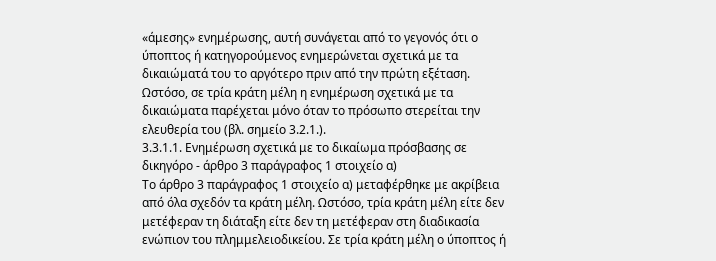«άμεσης» ενημέρωσης, αυτή συνάγεται από το γεγονός ότι ο ύποπτος ή κατηγορούμενος ενημερώνεται σχετικά με τα δικαιώματά του το αργότερο πριν από την πρώτη εξέταση. Ωστόσο, σε τρία κράτη μέλη η ενημέρωση σχετικά με τα δικαιώματα παρέχεται μόνο όταν το πρόσωπο στερείται την ελευθερία του (βλ. σημείο 3.2.1.).
3.3.1.1. Ενημέρωση σχετικά με το δικαίωμα πρόσβασης σε δικηγόρο - άρθρο 3 παράγραφος 1 στοιχείο α)
Το άρθρο 3 παράγραφος 1 στοιχείο α) μεταφέρθηκε με ακρίβεια από όλα σχεδόν τα κράτη μέλη. Ωστόσο, τρία κράτη μέλη είτε δεν μετέφεραν τη διάταξη είτε δεν τη μετέφεραν στη διαδικασία ενώπιον του πλημμελειοδικείου. Σε τρία κράτη μέλη ο ύποπτος ή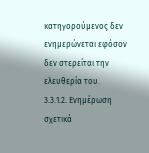κατηγορούμενος δεν ενημερώνεται εφόσον δεν στερείται την ελευθερία του.
3.3.1.2. Ενημέρωση σχετικά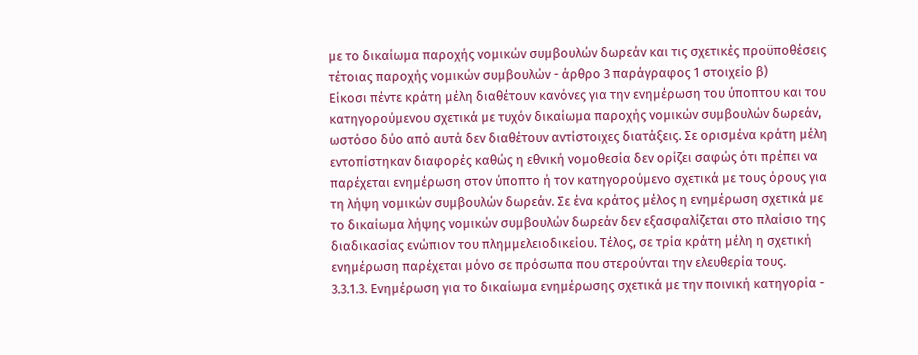με το δικαίωμα παροχής νομικών συμβουλών δωρεάν και τις σχετικές προϋποθέσεις τέτοιας παροχής νομικών συμβουλών - άρθρο 3 παράγραφος 1 στοιχείο β)
Είκοσι πέντε κράτη μέλη διαθέτουν κανόνες για την ενημέρωση του ύποπτου και του κατηγορούμενου σχετικά με τυχόν δικαίωμα παροχής νομικών συμβουλών δωρεάν, ωστόσο δύο από αυτά δεν διαθέτουν αντίστοιχες διατάξεις. Σε ορισμένα κράτη μέλη εντοπίστηκαν διαφορές καθώς η εθνική νομοθεσία δεν ορίζει σαφώς ότι πρέπει να παρέχεται ενημέρωση στον ύποπτο ή τον κατηγορούμενο σχετικά με τους όρους για τη λήψη νομικών συμβουλών δωρεάν. Σε ένα κράτος μέλος η ενημέρωση σχετικά με το δικαίωμα λήψης νομικών συμβουλών δωρεάν δεν εξασφαλίζεται στο πλαίσιο της διαδικασίας ενώπιον του πλημμελειοδικείου. Τέλος, σε τρία κράτη μέλη η σχετική ενημέρωση παρέχεται μόνο σε πρόσωπα που στερούνται την ελευθερία τους.
3.3.1.3. Ενημέρωση για το δικαίωμα ενημέρωσης σχετικά με την ποινική κατηγορία -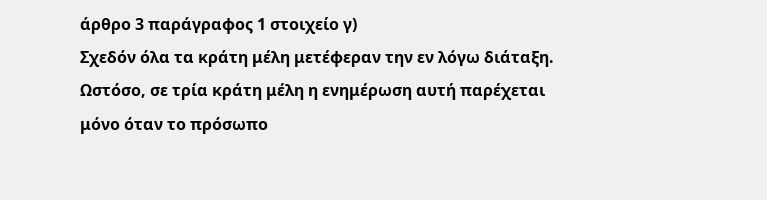άρθρο 3 παράγραφος 1 στοιχείο γ)
Σχεδόν όλα τα κράτη μέλη μετέφεραν την εν λόγω διάταξη. Ωστόσο, σε τρία κράτη μέλη η ενημέρωση αυτή παρέχεται μόνο όταν το πρόσωπο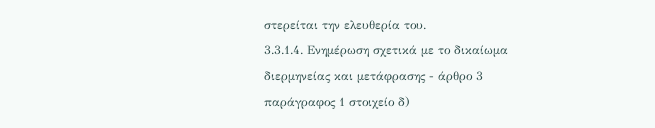στερείται την ελευθερία του.
3.3.1.4. Ενημέρωση σχετικά με το δικαίωμα διερμηνείας και μετάφρασης - άρθρο 3 παράγραφος 1 στοιχείο δ)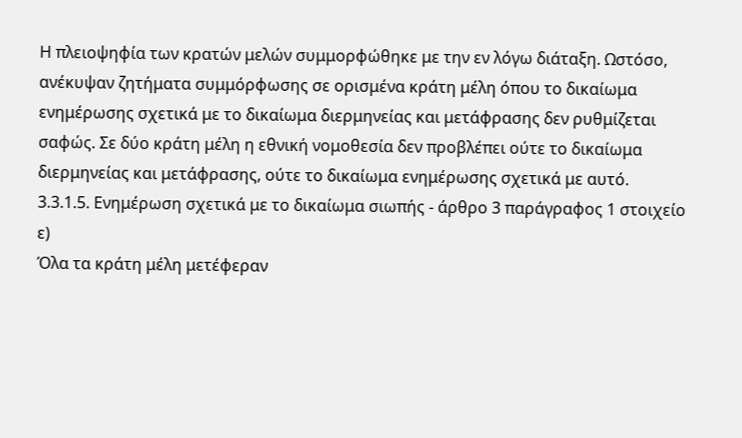Η πλειοψηφία των κρατών μελών συμμορφώθηκε με την εν λόγω διάταξη. Ωστόσο, ανέκυψαν ζητήματα συμμόρφωσης σε ορισμένα κράτη μέλη όπου το δικαίωμα ενημέρωσης σχετικά με το δικαίωμα διερμηνείας και μετάφρασης δεν ρυθμίζεται σαφώς. Σε δύο κράτη μέλη η εθνική νομοθεσία δεν προβλέπει ούτε το δικαίωμα διερμηνείας και μετάφρασης, ούτε το δικαίωμα ενημέρωσης σχετικά με αυτό.
3.3.1.5. Ενημέρωση σχετικά με το δικαίωμα σιωπής - άρθρο 3 παράγραφος 1 στοιχείο ε)
Όλα τα κράτη μέλη μετέφεραν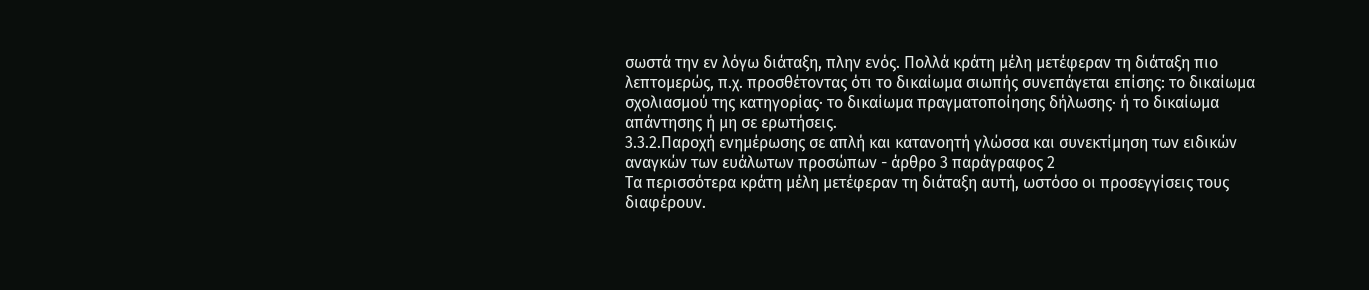σωστά την εν λόγω διάταξη, πλην ενός. Πολλά κράτη μέλη μετέφεραν τη διάταξη πιο λεπτομερώς, π.χ. προσθέτοντας ότι το δικαίωμα σιωπής συνεπάγεται επίσης: το δικαίωμα σχολιασμού της κατηγορίας· το δικαίωμα πραγματοποίησης δήλωσης· ή το δικαίωμα απάντησης ή μη σε ερωτήσεις.
3.3.2.Παροχή ενημέρωσης σε απλή και κατανοητή γλώσσα και συνεκτίμηση των ειδικών αναγκών των ευάλωτων προσώπων - άρθρο 3 παράγραφος 2
Τα περισσότερα κράτη μέλη μετέφεραν τη διάταξη αυτή, ωστόσο οι προσεγγίσεις τους διαφέρουν.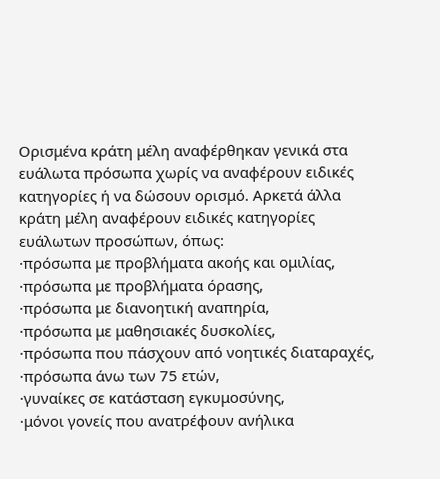Ορισμένα κράτη μέλη αναφέρθηκαν γενικά στα ευάλωτα πρόσωπα χωρίς να αναφέρουν ειδικές κατηγορίες ή να δώσουν ορισμό. Αρκετά άλλα κράτη μέλη αναφέρουν ειδικές κατηγορίες ευάλωτων προσώπων, όπως:
·πρόσωπα με προβλήματα ακοής και ομιλίας,
·πρόσωπα με προβλήματα όρασης,
·πρόσωπα με διανοητική αναπηρία,
·πρόσωπα με μαθησιακές δυσκολίες,
·πρόσωπα που πάσχουν από νοητικές διαταραχές,
·πρόσωπα άνω των 75 ετών,
·γυναίκες σε κατάσταση εγκυμοσύνης,
·μόνοι γονείς που ανατρέφουν ανήλικα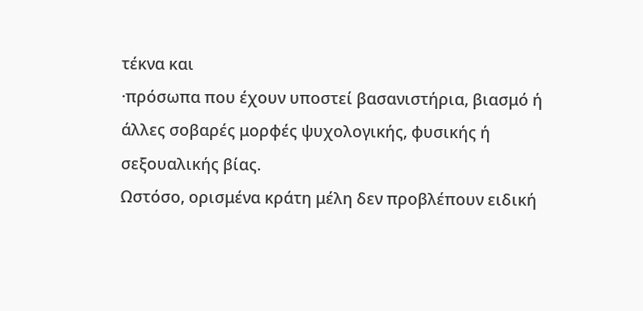τέκνα και
·πρόσωπα που έχουν υποστεί βασανιστήρια, βιασμό ή άλλες σοβαρές μορφές ψυχολογικής, φυσικής ή σεξουαλικής βίας.
Ωστόσο, ορισμένα κράτη μέλη δεν προβλέπουν ειδική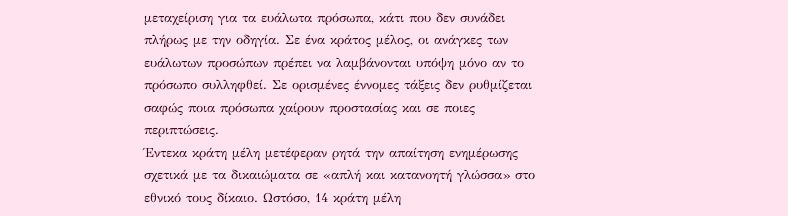μεταχείριση για τα ευάλωτα πρόσωπα, κάτι που δεν συνάδει πλήρως με την οδηγία. Σε ένα κράτος μέλος, οι ανάγκες των ευάλωτων προσώπων πρέπει να λαμβάνονται υπόψη μόνο αν το πρόσωπο συλληφθεί. Σε ορισμένες έννομες τάξεις δεν ρυθμίζεται σαφώς ποια πρόσωπα χαίρουν προστασίας και σε ποιες περιπτώσεις.
Έντεκα κράτη μέλη μετέφεραν ρητά την απαίτηση ενημέρωσης σχετικά με τα δικαιώματα σε «απλή και κατανοητή γλώσσα» στο εθνικό τους δίκαιο. Ωστόσο, 14 κράτη μέλη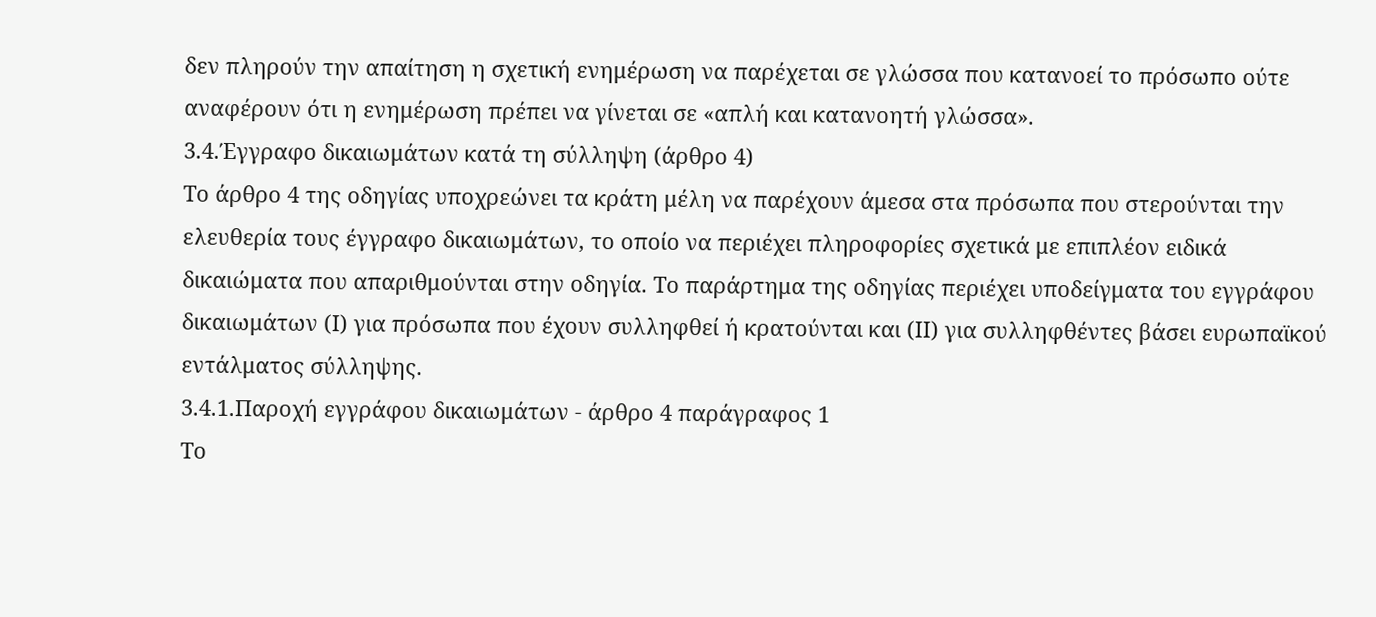δεν πληρούν την απαίτηση η σχετική ενημέρωση να παρέχεται σε γλώσσα που κατανοεί το πρόσωπο ούτε αναφέρουν ότι η ενημέρωση πρέπει να γίνεται σε «απλή και κατανοητή γλώσσα».
3.4.Έγγραφο δικαιωμάτων κατά τη σύλληψη (άρθρο 4)
Το άρθρο 4 της οδηγίας υποχρεώνει τα κράτη μέλη να παρέχουν άμεσα στα πρόσωπα που στερούνται την ελευθερία τους έγγραφο δικαιωμάτων, το οποίο να περιέχει πληροφορίες σχετικά με επιπλέον ειδικά δικαιώματα που απαριθμούνται στην οδηγία. Το παράρτημα της οδηγίας περιέχει υποδείγματα του εγγράφου δικαιωμάτων (Ι) για πρόσωπα που έχουν συλληφθεί ή κρατούνται και (ΙΙ) για συλληφθέντες βάσει ευρωπαϊκού εντάλματος σύλληψης.
3.4.1.Παροχή εγγράφου δικαιωμάτων - άρθρο 4 παράγραφος 1
Το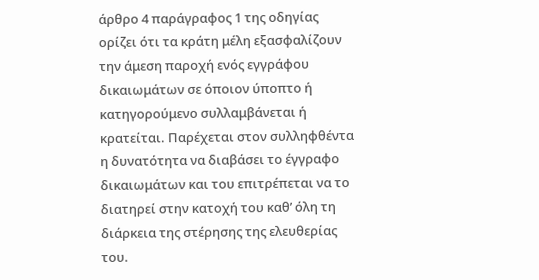άρθρο 4 παράγραφος 1 της οδηγίας ορίζει ότι τα κράτη μέλη εξασφαλίζουν την άμεση παροχή ενός εγγράφου δικαιωμάτων σε όποιον ύποπτο ή κατηγορούμενο συλλαμβάνεται ή κρατείται. Παρέχεται στον συλληφθέντα η δυνατότητα να διαβάσει το έγγραφο δικαιωμάτων και του επιτρέπεται να το διατηρεί στην κατοχή του καθ’ όλη τη διάρκεια της στέρησης της ελευθερίας του.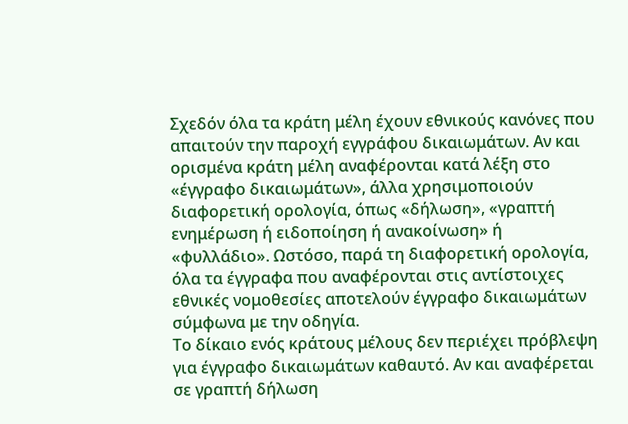Σχεδόν όλα τα κράτη μέλη έχουν εθνικούς κανόνες που απαιτούν την παροχή εγγράφου δικαιωμάτων. Αν και ορισμένα κράτη μέλη αναφέρονται κατά λέξη στο «έγγραφο δικαιωμάτων», άλλα χρησιμοποιούν διαφορετική ορολογία, όπως «δήλωση», «γραπτή ενημέρωση ή ειδοποίηση ή ανακοίνωση» ή «φυλλάδιο». Ωστόσο, παρά τη διαφορετική ορολογία, όλα τα έγγραφα που αναφέρονται στις αντίστοιχες εθνικές νομοθεσίες αποτελούν έγγραφο δικαιωμάτων σύμφωνα με την οδηγία.
Το δίκαιο ενός κράτους μέλους δεν περιέχει πρόβλεψη για έγγραφο δικαιωμάτων καθαυτό. Αν και αναφέρεται σε γραπτή δήλωση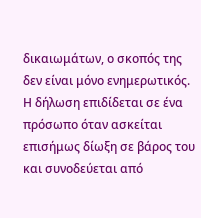δικαιωμάτων, ο σκοπός της δεν είναι μόνο ενημερωτικός. Η δήλωση επιδίδεται σε ένα πρόσωπο όταν ασκείται επισήμως δίωξη σε βάρος του και συνοδεύεται από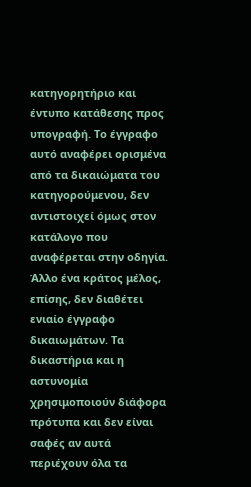κατηγορητήριο και έντυπο κατάθεσης προς υπογραφή. Το έγγραφο αυτό αναφέρει ορισμένα από τα δικαιώματα του κατηγορούμενου, δεν αντιστοιχεί όμως στον κατάλογο που αναφέρεται στην οδηγία.
Άλλο ένα κράτος μέλος, επίσης, δεν διαθέτει ενιαίο έγγραφο δικαιωμάτων. Τα δικαστήρια και η αστυνομία χρησιμοποιούν διάφορα πρότυπα και δεν είναι σαφές αν αυτά περιέχουν όλα τα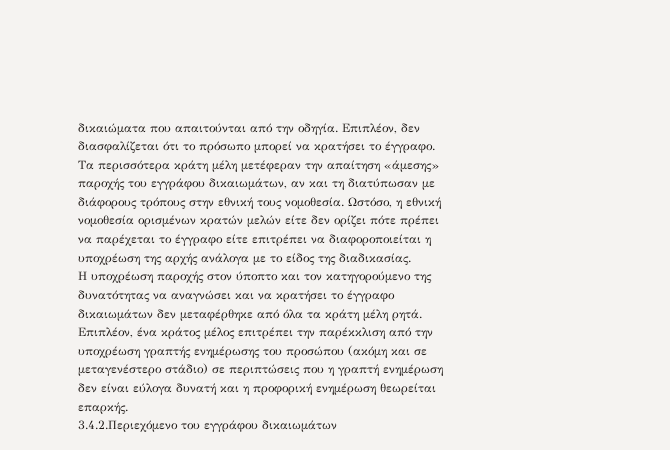δικαιώματα που απαιτούνται από την οδηγία. Επιπλέον, δεν διασφαλίζεται ότι το πρόσωπο μπορεί να κρατήσει το έγγραφο.
Τα περισσότερα κράτη μέλη μετέφεραν την απαίτηση «άμεσης» παροχής του εγγράφου δικαιωμάτων, αν και τη διατύπωσαν με διάφορους τρόπους στην εθνική τους νομοθεσία. Ωστόσο, η εθνική νομοθεσία ορισμένων κρατών μελών είτε δεν ορίζει πότε πρέπει να παρέχεται το έγγραφο είτε επιτρέπει να διαφοροποιείται η υποχρέωση της αρχής ανάλογα με το είδος της διαδικασίας.
Η υποχρέωση παροχής στον ύποπτο και τον κατηγορούμενο της δυνατότητας να αναγνώσει και να κρατήσει το έγγραφο δικαιωμάτων δεν μεταφέρθηκε από όλα τα κράτη μέλη ρητά. Επιπλέον, ένα κράτος μέλος επιτρέπει την παρέκκλιση από την υποχρέωση γραπτής ενημέρωσης του προσώπου (ακόμη και σε μεταγενέστερο στάδιο) σε περιπτώσεις που η γραπτή ενημέρωση δεν είναι εύλογα δυνατή και η προφορική ενημέρωση θεωρείται επαρκής.
3.4.2.Περιεχόμενο του εγγράφου δικαιωμάτων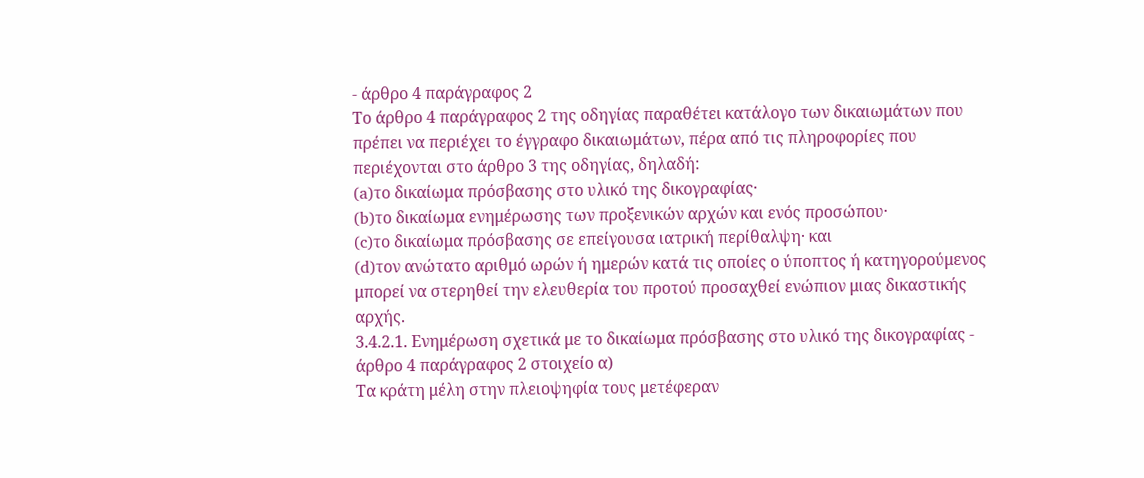- άρθρο 4 παράγραφος 2
Το άρθρο 4 παράγραφος 2 της οδηγίας παραθέτει κατάλογο των δικαιωμάτων που πρέπει να περιέχει το έγγραφο δικαιωμάτων, πέρα από τις πληροφορίες που περιέχονται στο άρθρο 3 της οδηγίας, δηλαδή:
(a)το δικαίωμα πρόσβασης στο υλικό της δικογραφίας·
(b)το δικαίωμα ενημέρωσης των προξενικών αρχών και ενός προσώπου·
(c)το δικαίωμα πρόσβασης σε επείγουσα ιατρική περίθαλψη· και
(d)τον ανώτατο αριθμό ωρών ή ημερών κατά τις οποίες ο ύποπτος ή κατηγορούμενος μπορεί να στερηθεί την ελευθερία του προτού προσαχθεί ενώπιον μιας δικαστικής αρχής.
3.4.2.1. Ενημέρωση σχετικά με το δικαίωμα πρόσβασης στο υλικό της δικογραφίας - άρθρο 4 παράγραφος 2 στοιχείο α)
Τα κράτη μέλη στην πλειοψηφία τους μετέφεραν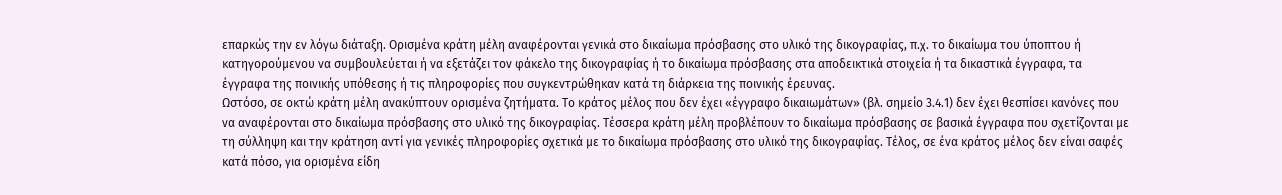επαρκώς την εν λόγω διάταξη. Ορισμένα κράτη μέλη αναφέρονται γενικά στο δικαίωμα πρόσβασης στο υλικό της δικογραφίας, π.χ. το δικαίωμα του ύποπτου ή κατηγορούμενου να συμβουλεύεται ή να εξετάζει τον φάκελο της δικογραφίας ή το δικαίωμα πρόσβασης στα αποδεικτικά στοιχεία ή τα δικαστικά έγγραφα, τα έγγραφα της ποινικής υπόθεσης ή τις πληροφορίες που συγκεντρώθηκαν κατά τη διάρκεια της ποινικής έρευνας.
Ωστόσο, σε οκτώ κράτη μέλη ανακύπτουν ορισμένα ζητήματα. Το κράτος μέλος που δεν έχει «έγγραφο δικαιωμάτων» (βλ. σημείο 3.4.1) δεν έχει θεσπίσει κανόνες που να αναφέρονται στο δικαίωμα πρόσβασης στο υλικό της δικογραφίας. Τέσσερα κράτη μέλη προβλέπουν το δικαίωμα πρόσβασης σε βασικά έγγραφα που σχετίζονται με τη σύλληψη και την κράτηση αντί για γενικές πληροφορίες σχετικά με το δικαίωμα πρόσβασης στο υλικό της δικογραφίας. Τέλος, σε ένα κράτος μέλος δεν είναι σαφές κατά πόσο, για ορισμένα είδη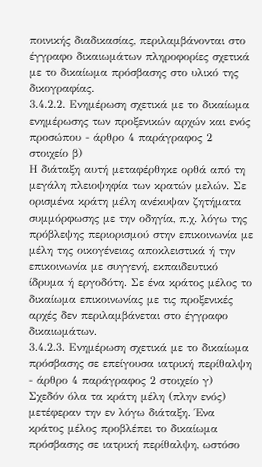ποινικής διαδικασίας, περιλαμβάνονται στο έγγραφο δικαιωμάτων πληροφορίες σχετικά με το δικαίωμα πρόσβασης στο υλικό της δικογραφίας.
3.4.2.2. Ενημέρωση σχετικά με το δικαίωμα ενημέρωσης των προξενικών αρχών και ενός προσώπου - άρθρο 4 παράγραφος 2 στοιχείο β)
Η διάταξη αυτή μεταφέρθηκε ορθά από τη μεγάλη πλειοψηφία των κρατών μελών. Σε ορισμένα κράτη μέλη ανέκυψαν ζητήματα συμμόρφωσης με την οδηγία, π.χ. λόγω της πρόβλεψης περιορισμού στην επικοινωνία με μέλη της οικογένειας αποκλειστικά ή την επικοινωνία με συγγενή, εκπαιδευτικό ίδρυμα ή εργοδότη. Σε ένα κράτος μέλος το δικαίωμα επικοινωνίας με τις προξενικές αρχές δεν περιλαμβάνεται στο έγγραφο δικαιωμάτων.
3.4.2.3. Ενημέρωση σχετικά με το δικαίωμα πρόσβασης σε επείγουσα ιατρική περίθαλψη - άρθρο 4 παράγραφος 2 στοιχείο γ)
Σχεδόν όλα τα κράτη μέλη (πλην ενός) μετέφεραν την εν λόγω διάταξη. Ένα κράτος μέλος προβλέπει το δικαίωμα πρόσβασης σε ιατρική περίθαλψη, ωστόσο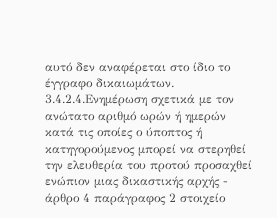αυτό δεν αναφέρεται στο ίδιο το έγγραφο δικαιωμάτων.
3.4.2.4.Ενημέρωση σχετικά με τον ανώτατο αριθμό ωρών ή ημερών κατά τις οποίες ο ύποπτος ή κατηγορούμενος μπορεί να στερηθεί την ελευθερία του προτού προσαχθεί ενώπιον μιας δικαστικής αρχής - άρθρο 4 παράγραφος 2 στοιχείο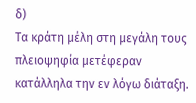δ)
Τα κράτη μέλη στη μεγάλη τους πλειοψηφία μετέφεραν κατάλληλα την εν λόγω διάταξη.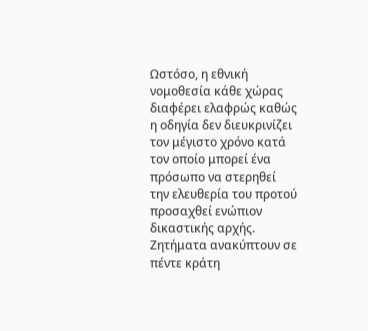Ωστόσο, η εθνική νομοθεσία κάθε χώρας διαφέρει ελαφρώς καθώς η οδηγία δεν διευκρινίζει τον μέγιστο χρόνο κατά τον οποίο μπορεί ένα πρόσωπο να στερηθεί την ελευθερία του προτού προσαχθεί ενώπιον δικαστικής αρχής.
Ζητήματα ανακύπτουν σε πέντε κράτη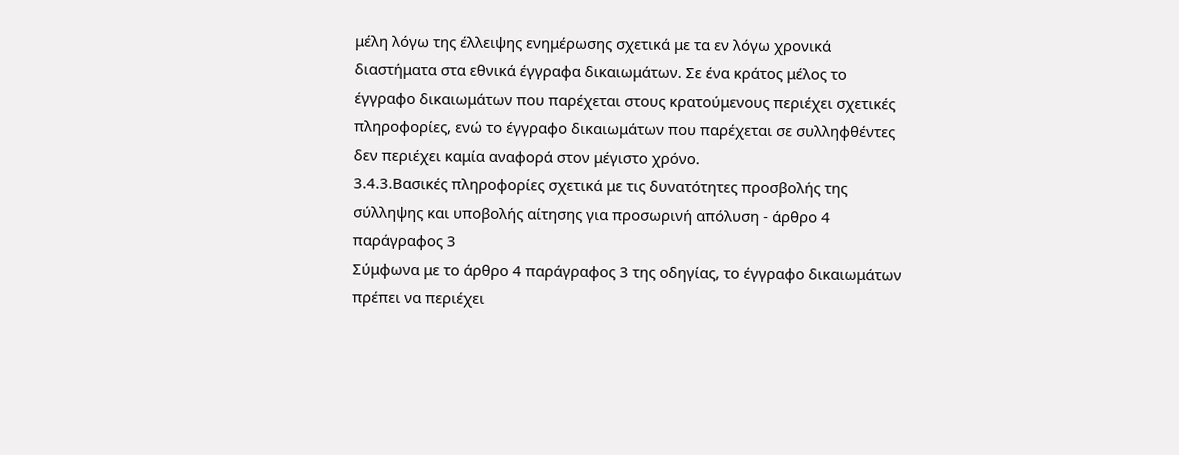μέλη λόγω της έλλειψης ενημέρωσης σχετικά με τα εν λόγω χρονικά διαστήματα στα εθνικά έγγραφα δικαιωμάτων. Σε ένα κράτος μέλος το έγγραφο δικαιωμάτων που παρέχεται στους κρατούμενους περιέχει σχετικές πληροφορίες, ενώ το έγγραφο δικαιωμάτων που παρέχεται σε συλληφθέντες δεν περιέχει καμία αναφορά στον μέγιστο χρόνο.
3.4.3.Βασικές πληροφορίες σχετικά με τις δυνατότητες προσβολής της σύλληψης και υποβολής αίτησης για προσωρινή απόλυση - άρθρο 4 παράγραφος 3
Σύμφωνα με το άρθρο 4 παράγραφος 3 της οδηγίας, το έγγραφο δικαιωμάτων πρέπει να περιέχει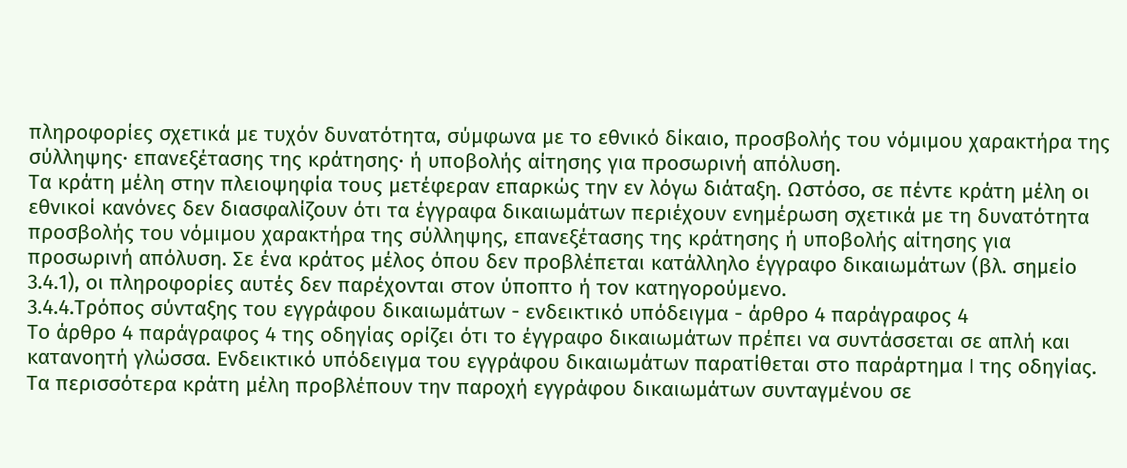πληροφορίες σχετικά με τυχόν δυνατότητα, σύμφωνα με το εθνικό δίκαιο, προσβολής του νόμιμου χαρακτήρα της σύλληψης· επανεξέτασης της κράτησης· ή υποβολής αίτησης για προσωρινή απόλυση.
Τα κράτη μέλη στην πλειοψηφία τους μετέφεραν επαρκώς την εν λόγω διάταξη. Ωστόσο, σε πέντε κράτη μέλη οι εθνικοί κανόνες δεν διασφαλίζουν ότι τα έγγραφα δικαιωμάτων περιέχουν ενημέρωση σχετικά με τη δυνατότητα προσβολής του νόμιμου χαρακτήρα της σύλληψης, επανεξέτασης της κράτησης ή υποβολής αίτησης για προσωρινή απόλυση. Σε ένα κράτος μέλος όπου δεν προβλέπεται κατάλληλο έγγραφο δικαιωμάτων (βλ. σημείο 3.4.1), οι πληροφορίες αυτές δεν παρέχονται στον ύποπτο ή τον κατηγορούμενο.
3.4.4.Τρόπος σύνταξης του εγγράφου δικαιωμάτων - ενδεικτικό υπόδειγμα - άρθρο 4 παράγραφος 4
Το άρθρο 4 παράγραφος 4 της οδηγίας ορίζει ότι το έγγραφο δικαιωμάτων πρέπει να συντάσσεται σε απλή και κατανοητή γλώσσα. Ενδεικτικό υπόδειγμα του εγγράφου δικαιωμάτων παρατίθεται στο παράρτημα I της οδηγίας.
Τα περισσότερα κράτη μέλη προβλέπουν την παροχή εγγράφου δικαιωμάτων συνταγμένου σε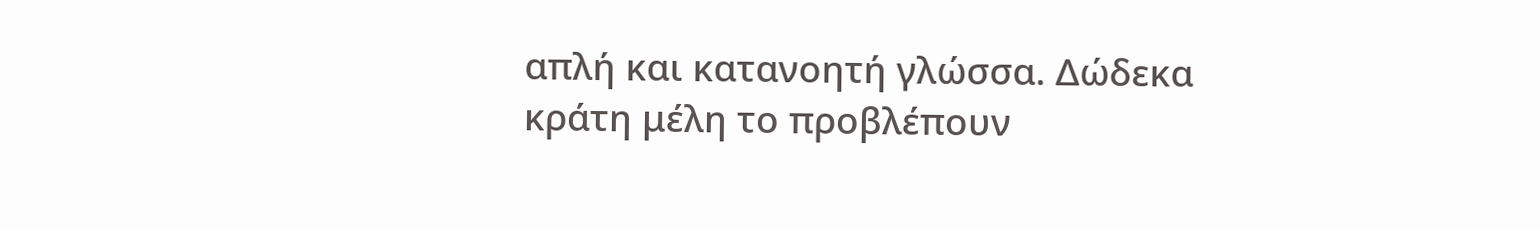απλή και κατανοητή γλώσσα. Δώδεκα κράτη μέλη το προβλέπουν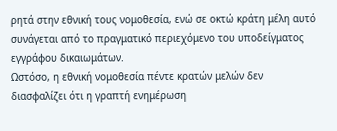ρητά στην εθνική τους νομοθεσία, ενώ σε οκτώ κράτη μέλη αυτό συνάγεται από το πραγματικό περιεχόμενο του υποδείγματος εγγράφου δικαιωμάτων.
Ωστόσο, η εθνική νομοθεσία πέντε κρατών μελών δεν διασφαλίζει ότι η γραπτή ενημέρωση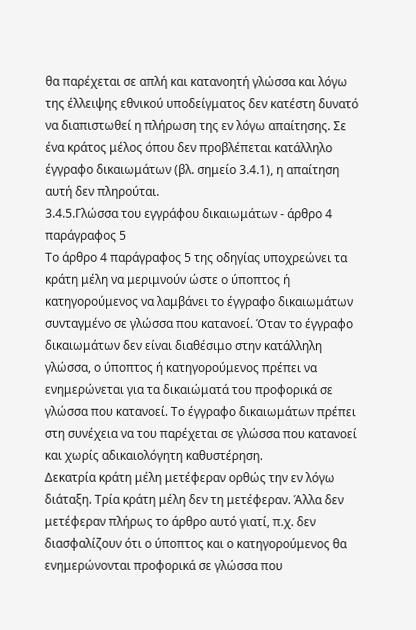θα παρέχεται σε απλή και κατανοητή γλώσσα και λόγω της έλλειψης εθνικού υποδείγματος δεν κατέστη δυνατό να διαπιστωθεί η πλήρωση της εν λόγω απαίτησης. Σε ένα κράτος μέλος όπου δεν προβλέπεται κατάλληλο έγγραφο δικαιωμάτων (βλ. σημείο 3.4.1), η απαίτηση αυτή δεν πληρούται.
3.4.5.Γλώσσα του εγγράφου δικαιωμάτων - άρθρο 4 παράγραφος 5
Το άρθρο 4 παράγραφος 5 της οδηγίας υποχρεώνει τα κράτη μέλη να μεριμνούν ώστε ο ύποπτος ή κατηγορούμενος να λαμβάνει το έγγραφο δικαιωμάτων συνταγμένο σε γλώσσα που κατανοεί. Όταν το έγγραφο δικαιωμάτων δεν είναι διαθέσιμο στην κατάλληλη γλώσσα, ο ύποπτος ή κατηγορούμενος πρέπει να ενημερώνεται για τα δικαιώματά του προφορικά σε γλώσσα που κατανοεί. Το έγγραφο δικαιωμάτων πρέπει στη συνέχεια να του παρέχεται σε γλώσσα που κατανοεί και χωρίς αδικαιολόγητη καθυστέρηση.
Δεκατρία κράτη μέλη μετέφεραν ορθώς την εν λόγω διάταξη. Τρία κράτη μέλη δεν τη μετέφεραν. Άλλα δεν μετέφεραν πλήρως το άρθρο αυτό γιατί, π.χ. δεν διασφαλίζουν ότι ο ύποπτος και ο κατηγορούμενος θα ενημερώνονται προφορικά σε γλώσσα που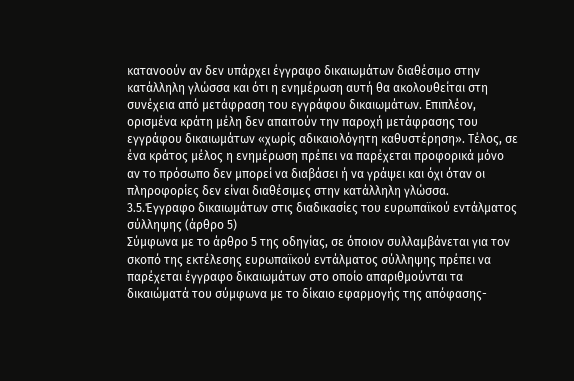κατανοούν αν δεν υπάρχει έγγραφο δικαιωμάτων διαθέσιμο στην κατάλληλη γλώσσα και ότι η ενημέρωση αυτή θα ακολουθείται στη συνέχεια από μετάφραση του εγγράφου δικαιωμάτων. Επιπλέον, ορισμένα κράτη μέλη δεν απαιτούν την παροχή μετάφρασης του εγγράφου δικαιωμάτων «χωρίς αδικαιολόγητη καθυστέρηση». Τέλος, σε ένα κράτος μέλος η ενημέρωση πρέπει να παρέχεται προφορικά μόνο αν το πρόσωπο δεν μπορεί να διαβάσει ή να γράψει και όχι όταν οι πληροφορίες δεν είναι διαθέσιμες στην κατάλληλη γλώσσα.
3.5.Έγγραφο δικαιωμάτων στις διαδικασίες του ευρωπαϊκού εντάλματος σύλληψης (άρθρο 5)
Σύμφωνα με το άρθρο 5 της οδηγίας, σε όποιον συλλαμβάνεται για τον σκοπό της εκτέλεσης ευρωπαϊκού εντάλματος σύλληψης πρέπει να παρέχεται έγγραφο δικαιωμάτων στο οποίο απαριθμούνται τα δικαιώματά του σύμφωνα με το δίκαιο εφαρμογής της απόφασης-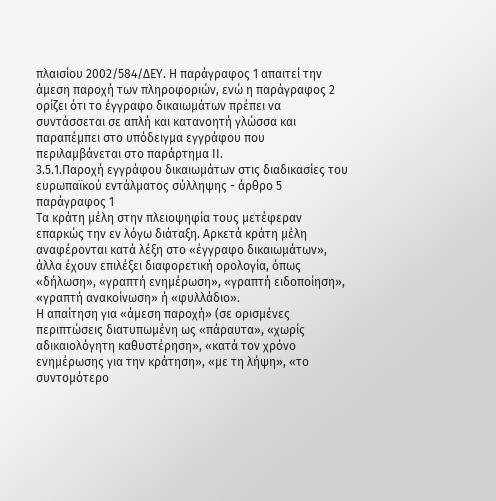πλαισίου 2002/584/ΔΕΥ. Η παράγραφος 1 απαιτεί την άμεση παροχή των πληροφοριών, ενώ η παράγραφος 2 ορίζει ότι το έγγραφο δικαιωμάτων πρέπει να συντάσσεται σε απλή και κατανοητή γλώσσα και παραπέμπει στο υπόδειγμα εγγράφου που περιλαμβάνεται στο παράρτημα ΙΙ.
3.5.1.Παροχή εγγράφου δικαιωμάτων στις διαδικασίες του ευρωπαϊκού εντάλματος σύλληψης - άρθρο 5 παράγραφος 1
Τα κράτη μέλη στην πλειοψηφία τους μετέφεραν επαρκώς την εν λόγω διάταξη. Αρκετά κράτη μέλη αναφέρονται κατά λέξη στο «έγγραφο δικαιωμάτων», άλλα έχουν επιλέξει διαφορετική ορολογία, όπως «δήλωση», «γραπτή ενημέρωση», «γραπτή ειδοποίηση», «γραπτή ανακοίνωση» ή «φυλλάδιο».
Η απαίτηση για «άμεση παροχή» (σε ορισμένες περιπτώσεις διατυπωμένη ως «πάραυτα», «χωρίς αδικαιολόγητη καθυστέρηση», «κατά τον χρόνο ενημέρωσης για την κράτηση», «με τη λήψη», «το συντομότερο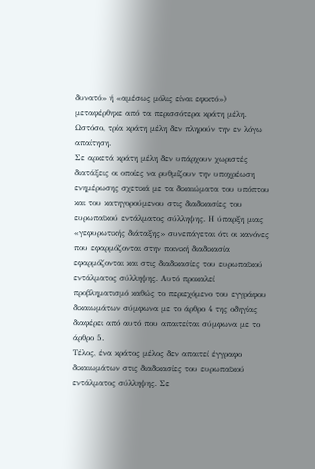δυνατό» ή «αμέσως μόλις είναι εφικτό») μεταφέρθηκε από τα περισσότερα κράτη μέλη. Ωστόσο, τρία κράτη μέλη δεν πληρούν την εν λόγω απαίτηση.
Σε αρκετά κράτη μέλη δεν υπάρχουν χωριστές διατάξεις οι οποίες να ρυθμίζουν την υποχρέωση ενημέρωσης σχετικά με τα δικαιώματα του υπόπτου και του κατηγορούμενου στις διαδικασίες του ευρωπαϊκού εντάλματος σύλληψης. Η ύπαρξη μιας «γεφυρωτικής διάταξης» συνεπάγεται ότι οι κανόνες που εφαρμόζονται στην ποινική διαδικασία εφαρμόζονται και στις διαδικασίες του ευρωπαϊκού εντάλματος σύλληψης. Αυτό προκαλεί προβληματισμό καθώς το περιεχόμενο του εγγράφου δικαιωμάτων σύμφωνα με το άρθρο 4 της οδηγίας διαφέρει από αυτό που απαιτείται σύμφωνα με το άρθρο 5.
Τέλος, ένα κράτος μέλος δεν απαιτεί έγγραφο δικαιωμάτων στις διαδικασίες του ευρωπαϊκού εντάλματος σύλληψης. Σε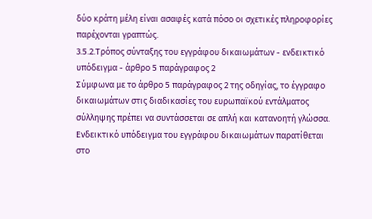δύο κράτη μέλη είναι ασαφές κατά πόσο οι σχετικές πληροφορίες παρέχονται γραπτώς.
3.5.2.Τρόπος σύνταξης του εγγράφου δικαιωμάτων - ενδεικτικό υπόδειγμα - άρθρο 5 παράγραφος 2
Σύμφωνα με το άρθρο 5 παράγραφος 2 της οδηγίας, το έγγραφο δικαιωμάτων στις διαδικασίες του ευρωπαϊκού εντάλματος σύλληψης πρέπει να συντάσσεται σε απλή και κατανοητή γλώσσα. Ενδεικτικό υπόδειγμα του εγγράφου δικαιωμάτων παρατίθεται στο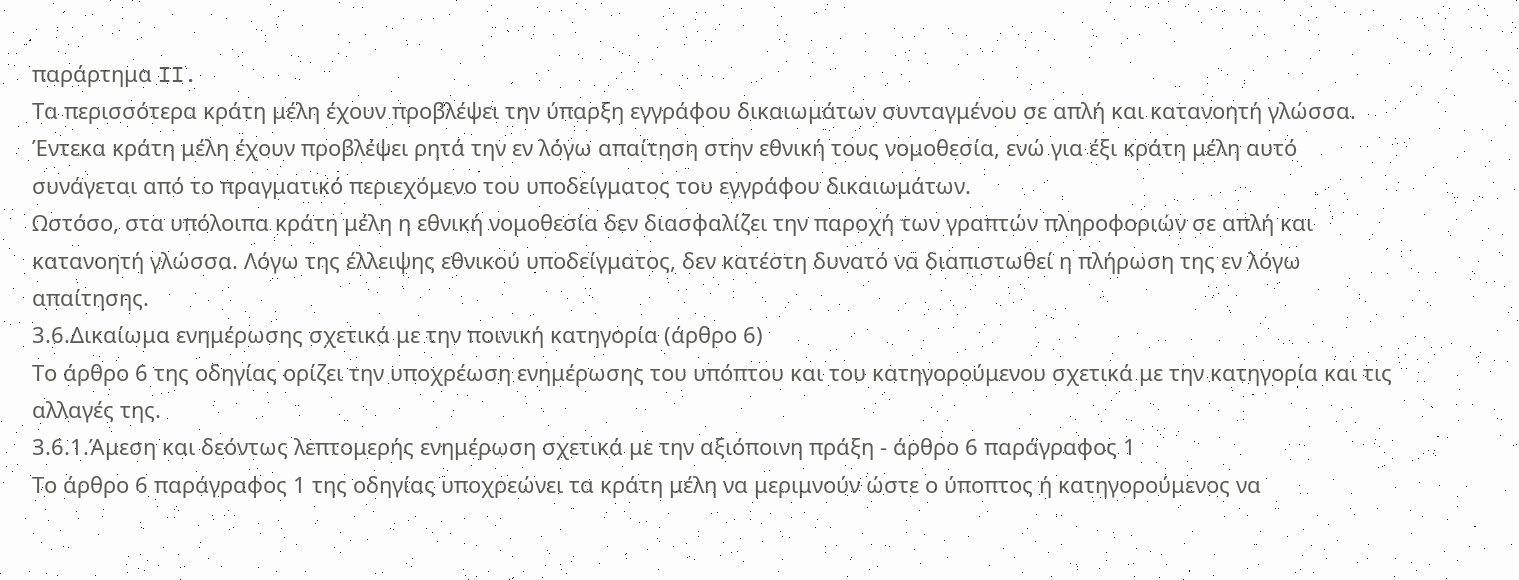παράρτημα II.
Τα περισσότερα κράτη μέλη έχουν προβλέψει την ύπαρξη εγγράφου δικαιωμάτων συνταγμένου σε απλή και κατανοητή γλώσσα. Έντεκα κράτη μέλη έχουν προβλέψει ρητά την εν λόγω απαίτηση στην εθνική τους νομοθεσία, ενώ για έξι κράτη μέλη αυτό συνάγεται από το πραγματικό περιεχόμενο του υποδείγματος του εγγράφου δικαιωμάτων.
Ωστόσο, στα υπόλοιπα κράτη μέλη η εθνική νομοθεσία δεν διασφαλίζει την παροχή των γραπτών πληροφοριών σε απλή και κατανοητή γλώσσα. Λόγω της έλλειψης εθνικού υποδείγματος, δεν κατέστη δυνατό να διαπιστωθεί η πλήρωση της εν λόγω απαίτησης.
3.6.Δικαίωμα ενημέρωσης σχετικά με την ποινική κατηγορία (άρθρο 6)
Το άρθρο 6 της οδηγίας ορίζει την υποχρέωση ενημέρωσης του υπόπτου και του κατηγορούμενου σχετικά με την κατηγορία και τις αλλαγές της.
3.6.1.Άμεση και δεόντως λεπτομερής ενημέρωση σχετικά με την αξιόποινη πράξη - άρθρο 6 παράγραφος 1
Το άρθρο 6 παράγραφος 1 της οδηγίας υποχρεώνει τα κράτη μέλη να μεριμνούν ώστε ο ύποπτος ή κατηγορούμενος να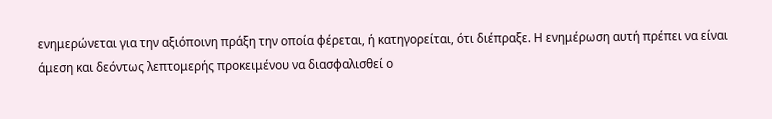ενημερώνεται για την αξιόποινη πράξη την οποία φέρεται, ή κατηγορείται, ότι διέπραξε. Η ενημέρωση αυτή πρέπει να είναι άμεση και δεόντως λεπτομερής προκειμένου να διασφαλισθεί ο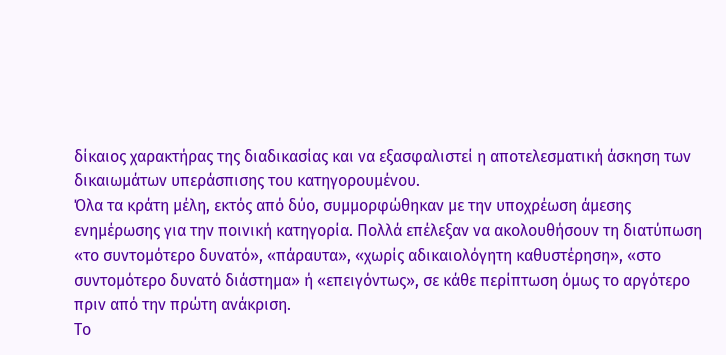δίκαιος χαρακτήρας της διαδικασίας και να εξασφαλιστεί η αποτελεσματική άσκηση των δικαιωμάτων υπεράσπισης του κατηγορουμένου.
Όλα τα κράτη μέλη, εκτός από δύο, συμμορφώθηκαν με την υποχρέωση άμεσης ενημέρωσης για την ποινική κατηγορία. Πολλά επέλεξαν να ακολουθήσουν τη διατύπωση «το συντομότερο δυνατό», «πάραυτα», «χωρίς αδικαιολόγητη καθυστέρηση», «στο συντομότερο δυνατό διάστημα» ή «επειγόντως», σε κάθε περίπτωση όμως το αργότερο πριν από την πρώτη ανάκριση.
Το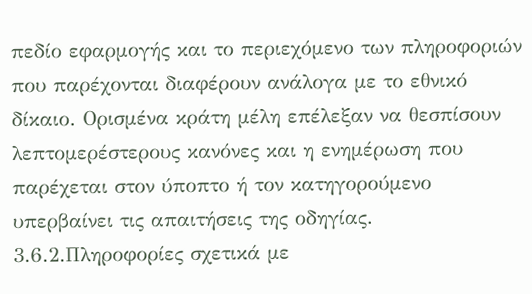πεδίο εφαρμογής και το περιεχόμενο των πληροφοριών που παρέχονται διαφέρουν ανάλογα με το εθνικό δίκαιο. Ορισμένα κράτη μέλη επέλεξαν να θεσπίσουν λεπτομερέστερους κανόνες και η ενημέρωση που παρέχεται στον ύποπτο ή τον κατηγορούμενο υπερβαίνει τις απαιτήσεις της οδηγίας.
3.6.2.Πληροφορίες σχετικά με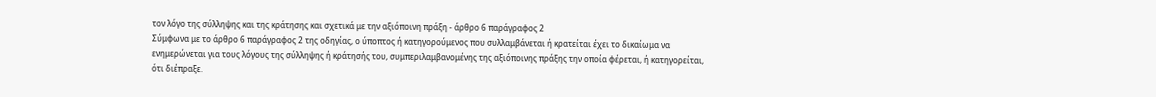τον λόγο της σύλληψης και της κράτησης και σχετικά με την αξιόποινη πράξη - άρθρο 6 παράγραφος 2
Σύμφωνα με το άρθρο 6 παράγραφος 2 της οδηγίας, ο ύποπτος ή κατηγορούμενος που συλλαμβάνεται ή κρατείται έχει το δικαίωμα να ενημερώνεται για τους λόγους της σύλληψης ή κράτησής του, συμπεριλαμβανομένης της αξιόποινης πράξης την οποία φέρεται, ή κατηγορείται, ότι διέπραξε.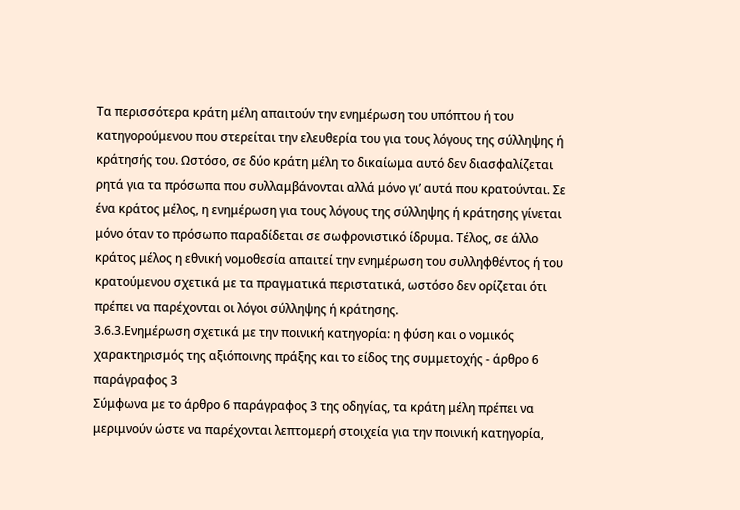Τα περισσότερα κράτη μέλη απαιτούν την ενημέρωση του υπόπτου ή του κατηγορούμενου που στερείται την ελευθερία του για τους λόγους της σύλληψης ή κράτησής του. Ωστόσο, σε δύο κράτη μέλη το δικαίωμα αυτό δεν διασφαλίζεται ρητά για τα πρόσωπα που συλλαμβάνονται αλλά μόνο γι’ αυτά που κρατούνται. Σε ένα κράτος μέλος, η ενημέρωση για τους λόγους της σύλληψης ή κράτησης γίνεται μόνο όταν το πρόσωπο παραδίδεται σε σωφρονιστικό ίδρυμα. Τέλος, σε άλλο κράτος μέλος η εθνική νομοθεσία απαιτεί την ενημέρωση του συλληφθέντος ή του κρατούμενου σχετικά με τα πραγματικά περιστατικά, ωστόσο δεν ορίζεται ότι πρέπει να παρέχονται οι λόγοι σύλληψης ή κράτησης.
3.6.3.Ενημέρωση σχετικά με την ποινική κατηγορία: η φύση και ο νομικός χαρακτηρισμός της αξιόποινης πράξης και το είδος της συμμετοχής - άρθρο 6 παράγραφος 3
Σύμφωνα με το άρθρο 6 παράγραφος 3 της οδηγίας, τα κράτη μέλη πρέπει να μεριμνούν ώστε να παρέχονται λεπτομερή στοιχεία για την ποινική κατηγορία,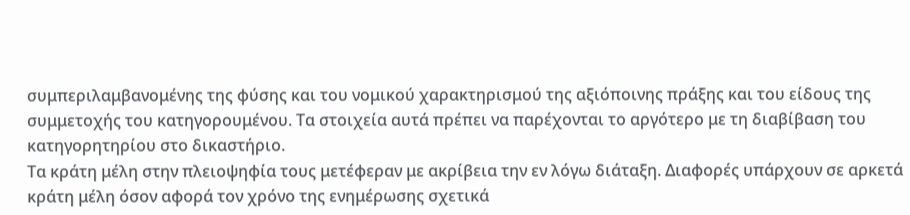συμπεριλαμβανομένης της φύσης και του νομικού χαρακτηρισμού της αξιόποινης πράξης και του είδους της συμμετοχής του κατηγορουμένου. Τα στοιχεία αυτά πρέπει να παρέχονται το αργότερο με τη διαβίβαση του κατηγορητηρίου στο δικαστήριο.
Τα κράτη μέλη στην πλειοψηφία τους μετέφεραν με ακρίβεια την εν λόγω διάταξη. Διαφορές υπάρχουν σε αρκετά κράτη μέλη όσον αφορά τον χρόνο της ενημέρωσης σχετικά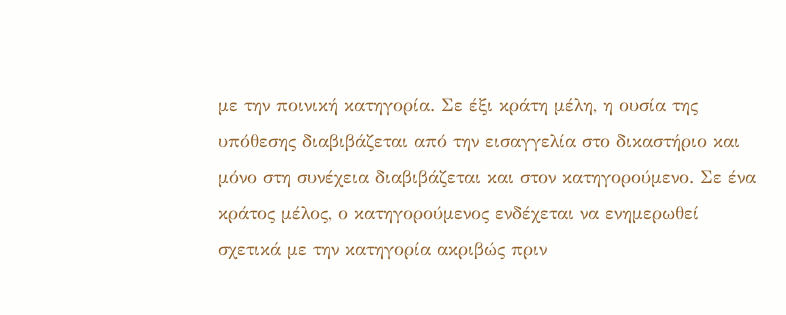με την ποινική κατηγορία. Σε έξι κράτη μέλη, η ουσία της υπόθεσης διαβιβάζεται από την εισαγγελία στο δικαστήριο και μόνο στη συνέχεια διαβιβάζεται και στον κατηγορούμενο. Σε ένα κράτος μέλος, ο κατηγορούμενος ενδέχεται να ενημερωθεί σχετικά με την κατηγορία ακριβώς πριν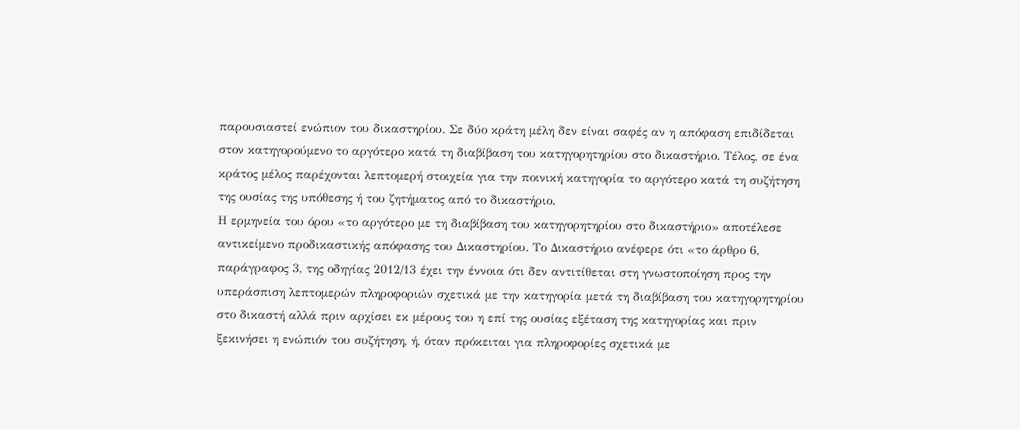παρουσιαστεί ενώπιον του δικαστηρίου. Σε δύο κράτη μέλη δεν είναι σαφές αν η απόφαση επιδίδεται στον κατηγορούμενο το αργότερο κατά τη διαβίβαση του κατηγορητηρίου στο δικαστήριο. Τέλος, σε ένα κράτος μέλος παρέχονται λεπτομερή στοιχεία για την ποινική κατηγορία το αργότερο κατά τη συζήτηση της ουσίας της υπόθεσης ή του ζητήματος από το δικαστήριο.
Η ερμηνεία του όρου «το αργότερο με τη διαβίβαση του κατηγορητηρίου στο δικαστήριο» αποτέλεσε αντικείμενο προδικαστικής απόφασης του Δικαστηρίου. Το Δικαστήριο ανέφερε ότι «το άρθρο 6, παράγραφος 3, της οδηγίας 2012/13 έχει την έννοια ότι δεν αντιτίθεται στη γνωστοποίηση προς την υπεράσπιση λεπτομερών πληροφοριών σχετικά με την κατηγορία μετά τη διαβίβαση του κατηγορητηρίου στο δικαστή αλλά πριν αρχίσει εκ μέρους του η επί της ουσίας εξέταση της κατηγορίας και πριν ξεκινήσει η ενώπιόν του συζήτηση, ή, όταν πρόκειται για πληροφορίες σχετικά με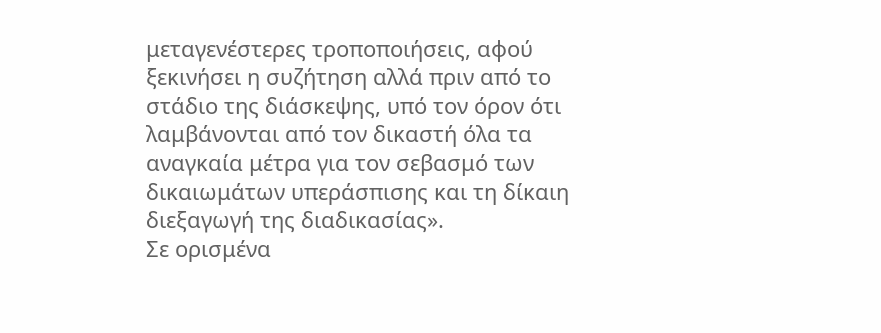μεταγενέστερες τροποποιήσεις, αφού ξεκινήσει η συζήτηση αλλά πριν από το στάδιο της διάσκεψης, υπό τον όρον ότι λαμβάνονται από τον δικαστή όλα τα αναγκαία μέτρα για τον σεβασμό των δικαιωμάτων υπεράσπισης και τη δίκαιη διεξαγωγή της διαδικασίας».
Σε ορισμένα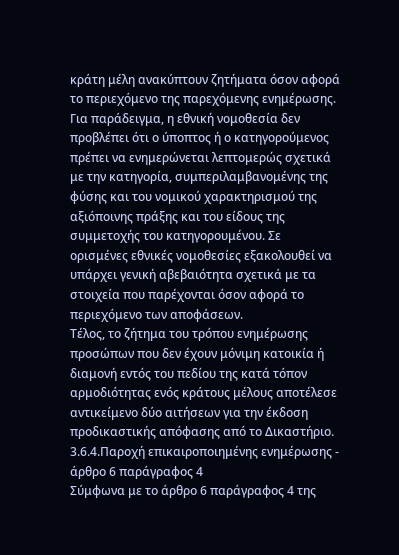κράτη μέλη ανακύπτουν ζητήματα όσον αφορά το περιεχόμενο της παρεχόμενης ενημέρωσης. Για παράδειγμα, η εθνική νομοθεσία δεν προβλέπει ότι ο ύποπτος ή ο κατηγορούμενος πρέπει να ενημερώνεται λεπτομερώς σχετικά με την κατηγορία, συμπεριλαμβανομένης της φύσης και του νομικού χαρακτηρισμού της αξιόποινης πράξης και του είδους της συμμετοχής του κατηγορουμένου. Σε ορισμένες εθνικές νομοθεσίες εξακολουθεί να υπάρχει γενική αβεβαιότητα σχετικά με τα στοιχεία που παρέχονται όσον αφορά το περιεχόμενο των αποφάσεων.
Τέλος, το ζήτημα του τρόπου ενημέρωσης προσώπων που δεν έχουν μόνιμη κατοικία ή διαμονή εντός του πεδίου της κατά τόπον αρμοδιότητας ενός κράτους μέλους αποτέλεσε αντικείμενο δύο αιτήσεων για την έκδοση προδικαστικής απόφασης από το Δικαστήριο.
3.6.4.Παροχή επικαιροποιημένης ενημέρωσης - άρθρο 6 παράγραφος 4
Σύμφωνα με το άρθρο 6 παράγραφος 4 της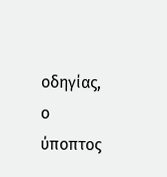οδηγίας, ο ύποπτος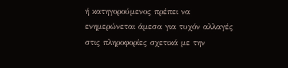ή κατηγορούμενος πρέπει να ενημερώνεται άμεσα για τυχόν αλλαγές στις πληροφορίες σχετικά με την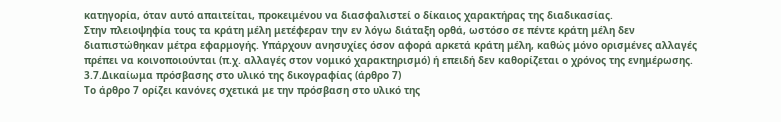κατηγορία, όταν αυτό απαιτείται, προκειμένου να διασφαλιστεί ο δίκαιος χαρακτήρας της διαδικασίας.
Στην πλειοψηφία τους τα κράτη μέλη μετέφεραν την εν λόγω διάταξη ορθά, ωστόσο σε πέντε κράτη μέλη δεν διαπιστώθηκαν μέτρα εφαρμογής. Υπάρχουν ανησυχίες όσον αφορά αρκετά κράτη μέλη, καθώς μόνο ορισμένες αλλαγές πρέπει να κοινοποιούνται (π.χ. αλλαγές στον νομικό χαρακτηρισμό) ή επειδή δεν καθορίζεται ο χρόνος της ενημέρωσης.
3.7.Δικαίωμα πρόσβασης στο υλικό της δικογραφίας (άρθρο 7)
Το άρθρο 7 ορίζει κανόνες σχετικά με την πρόσβαση στο υλικό της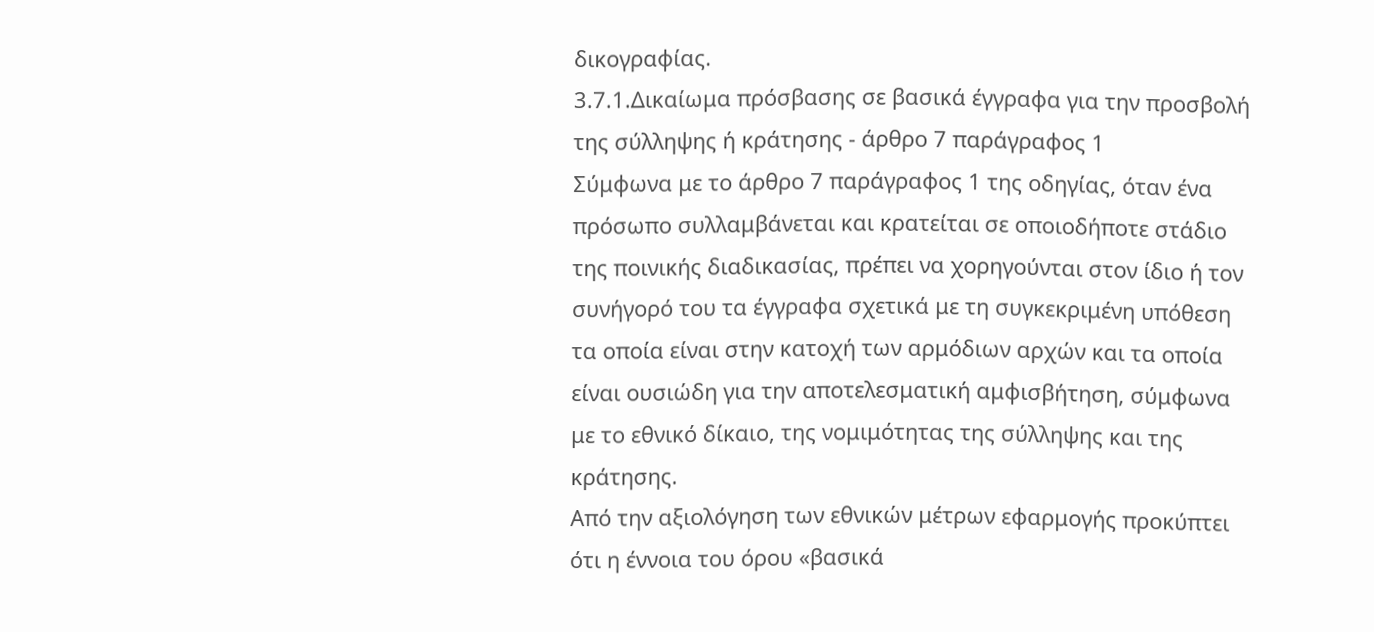δικογραφίας.
3.7.1.Δικαίωμα πρόσβασης σε βασικά έγγραφα για την προσβολή της σύλληψης ή κράτησης - άρθρο 7 παράγραφος 1
Σύμφωνα με το άρθρο 7 παράγραφος 1 της οδηγίας, όταν ένα πρόσωπο συλλαμβάνεται και κρατείται σε οποιοδήποτε στάδιο της ποινικής διαδικασίας, πρέπει να χορηγούνται στον ίδιο ή τον συνήγορό του τα έγγραφα σχετικά με τη συγκεκριμένη υπόθεση τα οποία είναι στην κατοχή των αρμόδιων αρχών και τα οποία είναι ουσιώδη για την αποτελεσματική αμφισβήτηση, σύμφωνα με το εθνικό δίκαιο, της νομιμότητας της σύλληψης και της κράτησης.
Από την αξιολόγηση των εθνικών μέτρων εφαρμογής προκύπτει ότι η έννοια του όρου «βασικά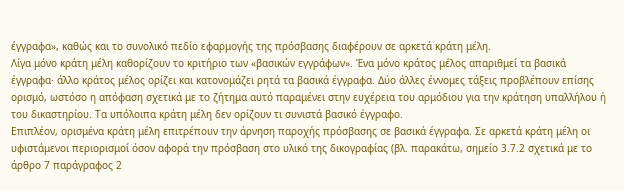έγγραφα», καθώς και το συνολικό πεδίο εφαρμογής της πρόσβασης διαφέρουν σε αρκετά κράτη μέλη.
Λίγα μόνο κράτη μέλη καθορίζουν το κριτήριο των «βασικών εγγράφων». Ένα μόνο κράτος μέλος απαριθμεί τα βασικά έγγραφα· άλλο κράτος μέλος ορίζει και κατονομάζει ρητά τα βασικά έγγραφα. Δύο άλλες έννομες τάξεις προβλέπουν επίσης ορισμό, ωστόσο η απόφαση σχετικά με το ζήτημα αυτό παραμένει στην ευχέρεια του αρμόδιου για την κράτηση υπαλλήλου ή του δικαστηρίου. Τα υπόλοιπα κράτη μέλη δεν ορίζουν τι συνιστά βασικό έγγραφο.
Επιπλέον, ορισμένα κράτη μέλη επιτρέπουν την άρνηση παροχής πρόσβασης σε βασικά έγγραφα. Σε αρκετά κράτη μέλη οι υφιστάμενοι περιορισμοί όσον αφορά την πρόσβαση στο υλικό της δικογραφίας (βλ. παρακάτω, σημείο 3.7.2 σχετικά με το άρθρο 7 παράγραφος 2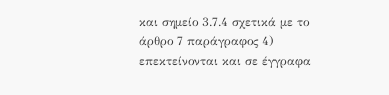και σημείο 3.7.4 σχετικά με το άρθρο 7 παράγραφος 4) επεκτείνονται και σε έγγραφα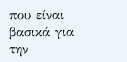που είναι βασικά για την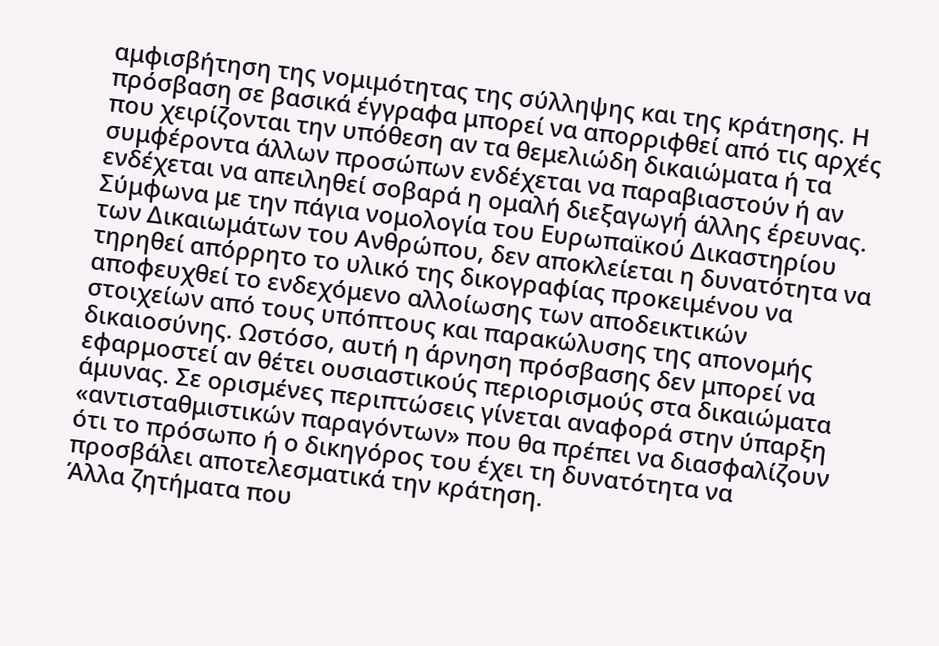αμφισβήτηση της νομιμότητας της σύλληψης και της κράτησης. Η πρόσβαση σε βασικά έγγραφα μπορεί να απορριφθεί από τις αρχές που χειρίζονται την υπόθεση αν τα θεμελιώδη δικαιώματα ή τα συμφέροντα άλλων προσώπων ενδέχεται να παραβιαστούν ή αν ενδέχεται να απειληθεί σοβαρά η ομαλή διεξαγωγή άλλης έρευνας. Σύμφωνα με την πάγια νομολογία του Ευρωπαϊκού Δικαστηρίου των Δικαιωμάτων του Ανθρώπου, δεν αποκλείεται η δυνατότητα να τηρηθεί απόρρητο το υλικό της δικογραφίας προκειμένου να αποφευχθεί το ενδεχόμενο αλλοίωσης των αποδεικτικών στοιχείων από τους υπόπτους και παρακώλυσης της απονομής δικαιοσύνης. Ωστόσο, αυτή η άρνηση πρόσβασης δεν μπορεί να εφαρμοστεί αν θέτει ουσιαστικούς περιορισμούς στα δικαιώματα άμυνας. Σε ορισμένες περιπτώσεις γίνεται αναφορά στην ύπαρξη «αντισταθμιστικών παραγόντων» που θα πρέπει να διασφαλίζουν ότι το πρόσωπο ή ο δικηγόρος του έχει τη δυνατότητα να προσβάλει αποτελεσματικά την κράτηση.
Άλλα ζητήματα που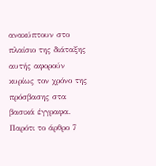ανακύπτουν στο πλαίσιο της διάταξης αυτής αφορούν κυρίως τον χρόνο της πρόσβασης στα βασικά έγγραφα. Παρότι το άρθρο 7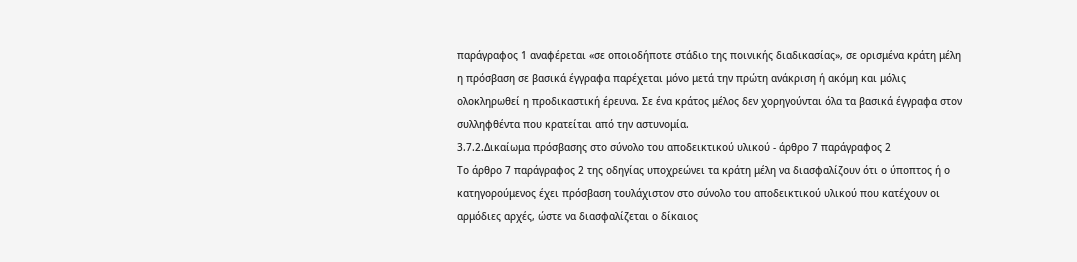παράγραφος 1 αναφέρεται «σε οποιοδήποτε στάδιο της ποινικής διαδικασίας», σε ορισμένα κράτη μέλη η πρόσβαση σε βασικά έγγραφα παρέχεται μόνο μετά την πρώτη ανάκριση ή ακόμη και μόλις ολοκληρωθεί η προδικαστική έρευνα. Σε ένα κράτος μέλος δεν χορηγούνται όλα τα βασικά έγγραφα στον συλληφθέντα που κρατείται από την αστυνομία.
3.7.2.Δικαίωμα πρόσβασης στο σύνολο του αποδεικτικού υλικού - άρθρο 7 παράγραφος 2
Το άρθρο 7 παράγραφος 2 της οδηγίας υποχρεώνει τα κράτη μέλη να διασφαλίζουν ότι ο ύποπτος ή ο κατηγορούμενος έχει πρόσβαση τουλάχιστον στο σύνολο του αποδεικτικού υλικού που κατέχουν οι αρμόδιες αρχές, ώστε να διασφαλίζεται ο δίκαιος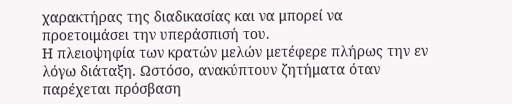χαρακτήρας της διαδικασίας και να μπορεί να προετοιμάσει την υπεράσπισή του.
Η πλειοψηφία των κρατών μελών μετέφερε πλήρως την εν λόγω διάταξη. Ωστόσο, ανακύπτουν ζητήματα όταν παρέχεται πρόσβαση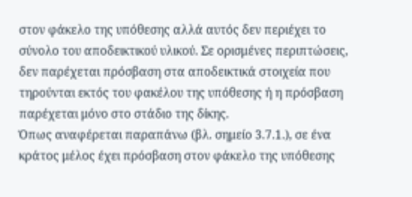στον φάκελο της υπόθεσης αλλά αυτός δεν περιέχει το σύνολο του αποδεικτικού υλικού. Σε ορισμένες περιπτώσεις, δεν παρέχεται πρόσβαση στα αποδεικτικά στοιχεία που τηρούνται εκτός του φακέλου της υπόθεσης ή η πρόσβαση παρέχεται μόνο στο στάδιο της δίκης.
Όπως αναφέρεται παραπάνω (βλ. σημείο 3.7.1.), σε ένα κράτος μέλος έχει πρόσβαση στον φάκελο της υπόθεσης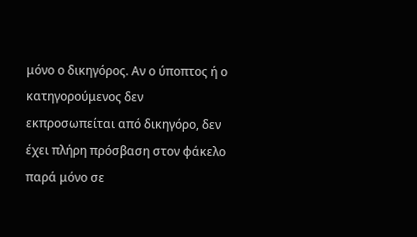μόνο ο δικηγόρος. Αν ο ύποπτος ή ο κατηγορούμενος δεν εκπροσωπείται από δικηγόρο, δεν έχει πλήρη πρόσβαση στον φάκελο παρά μόνο σε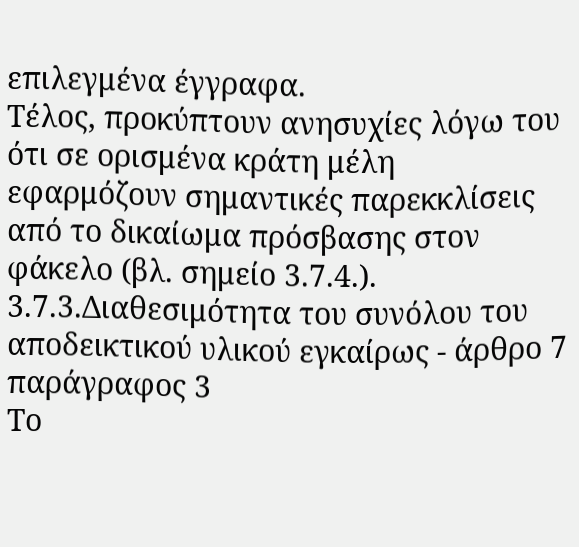επιλεγμένα έγγραφα.
Τέλος, προκύπτουν ανησυχίες λόγω του ότι σε ορισμένα κράτη μέλη εφαρμόζουν σημαντικές παρεκκλίσεις από το δικαίωμα πρόσβασης στον φάκελο (βλ. σημείο 3.7.4.).
3.7.3.Διαθεσιμότητα του συνόλου του αποδεικτικού υλικού εγκαίρως - άρθρο 7 παράγραφος 3
Το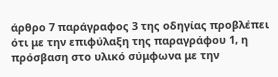άρθρο 7 παράγραφος 3 της οδηγίας προβλέπει ότι με την επιφύλαξη της παραγράφου 1, η πρόσβαση στο υλικό σύμφωνα με την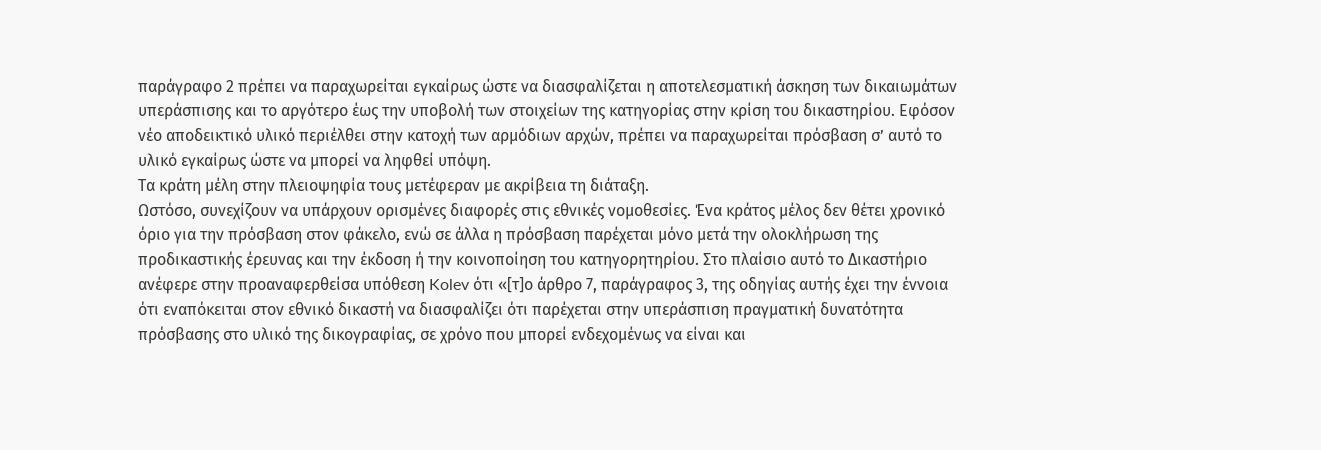παράγραφο 2 πρέπει να παραχωρείται εγκαίρως ώστε να διασφαλίζεται η αποτελεσματική άσκηση των δικαιωμάτων υπεράσπισης και το αργότερο έως την υποβολή των στοιχείων της κατηγορίας στην κρίση του δικαστηρίου. Εφόσον νέο αποδεικτικό υλικό περιέλθει στην κατοχή των αρμόδιων αρχών, πρέπει να παραχωρείται πρόσβαση σ’ αυτό το υλικό εγκαίρως ώστε να μπορεί να ληφθεί υπόψη.
Τα κράτη μέλη στην πλειοψηφία τους μετέφεραν με ακρίβεια τη διάταξη.
Ωστόσο, συνεχίζουν να υπάρχουν ορισμένες διαφορές στις εθνικές νομοθεσίες. Ένα κράτος μέλος δεν θέτει χρονικό όριο για την πρόσβαση στον φάκελο, ενώ σε άλλα η πρόσβαση παρέχεται μόνο μετά την ολοκλήρωση της προδικαστικής έρευνας και την έκδοση ή την κοινοποίηση του κατηγορητηρίου. Στο πλαίσιο αυτό το Δικαστήριο ανέφερε στην προαναφερθείσα υπόθεση Kolev ότι «[τ]ο άρθρο 7, παράγραφος 3, της οδηγίας αυτής έχει την έννοια ότι εναπόκειται στον εθνικό δικαστή να διασφαλίζει ότι παρέχεται στην υπεράσπιση πραγματική δυνατότητα πρόσβασης στο υλικό της δικογραφίας, σε χρόνο που μπορεί ενδεχομένως να είναι και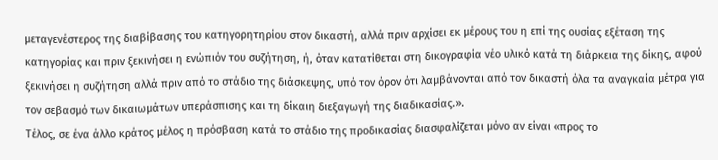μεταγενέστερος της διαβίβασης του κατηγορητηρίου στον δικαστή, αλλά πριν αρχίσει εκ μέρους του η επί της ουσίας εξέταση της κατηγορίας και πριν ξεκινήσει η ενώπιόν του συζήτηση, ή, όταν κατατίθεται στη δικογραφία νέο υλικό κατά τη διάρκεια της δίκης, αφού ξεκινήσει η συζήτηση αλλά πριν από το στάδιο της διάσκεψης, υπό τον όρον ότι λαμβάνονται από τον δικαστή όλα τα αναγκαία μέτρα για τον σεβασμό των δικαιωμάτων υπεράσπισης και τη δίκαιη διεξαγωγή της διαδικασίας.».
Τέλος, σε ένα άλλο κράτος μέλος η πρόσβαση κατά το στάδιο της προδικασίας διασφαλίζεται μόνο αν είναι «προς το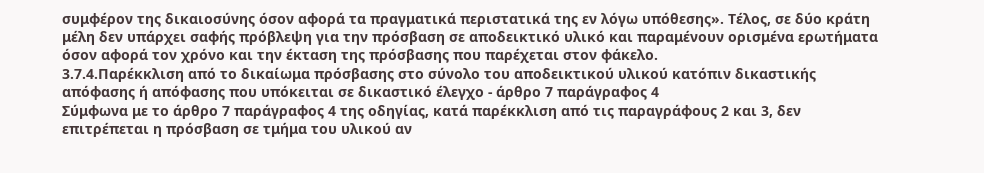συμφέρον της δικαιοσύνης όσον αφορά τα πραγματικά περιστατικά της εν λόγω υπόθεσης». Τέλος, σε δύο κράτη μέλη δεν υπάρχει σαφής πρόβλεψη για την πρόσβαση σε αποδεικτικό υλικό και παραμένουν ορισμένα ερωτήματα όσον αφορά τον χρόνο και την έκταση της πρόσβασης που παρέχεται στον φάκελο.
3.7.4.Παρέκκλιση από το δικαίωμα πρόσβασης στο σύνολο του αποδεικτικού υλικού κατόπιν δικαστικής απόφασης ή απόφασης που υπόκειται σε δικαστικό έλεγχο - άρθρο 7 παράγραφος 4
Σύμφωνα με το άρθρο 7 παράγραφος 4 της οδηγίας, κατά παρέκκλιση από τις παραγράφους 2 και 3, δεν επιτρέπεται η πρόσβαση σε τμήμα του υλικού αν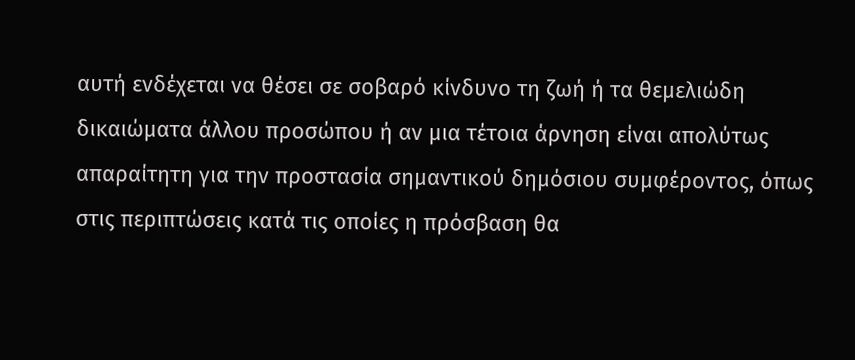αυτή ενδέχεται να θέσει σε σοβαρό κίνδυνο τη ζωή ή τα θεμελιώδη δικαιώματα άλλου προσώπου ή αν μια τέτοια άρνηση είναι απολύτως απαραίτητη για την προστασία σημαντικού δημόσιου συμφέροντος, όπως στις περιπτώσεις κατά τις οποίες η πρόσβαση θα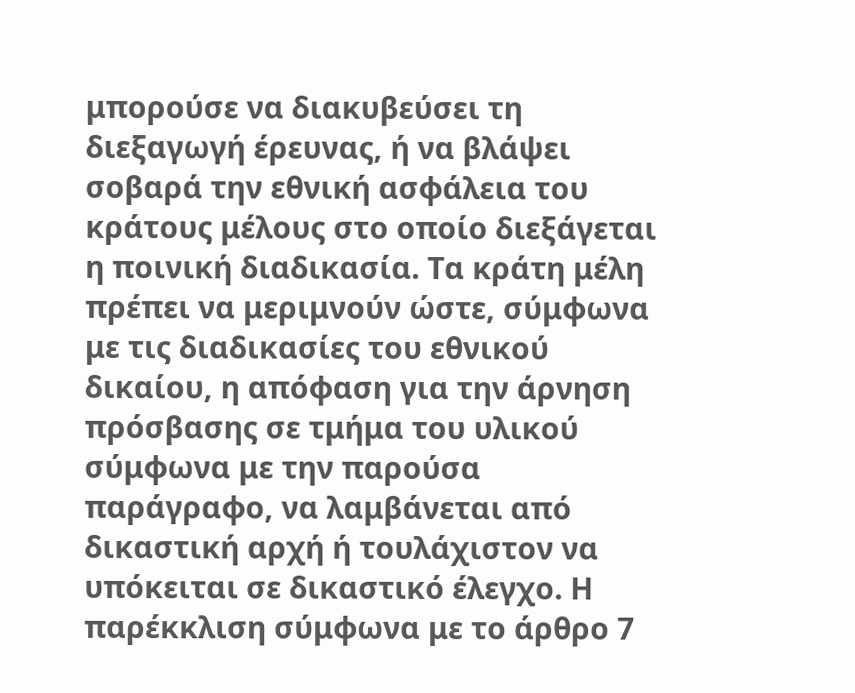μπορούσε να διακυβεύσει τη διεξαγωγή έρευνας, ή να βλάψει σοβαρά την εθνική ασφάλεια του κράτους μέλους στο οποίο διεξάγεται η ποινική διαδικασία. Τα κράτη μέλη πρέπει να μεριμνούν ώστε, σύμφωνα με τις διαδικασίες του εθνικού δικαίου, η απόφαση για την άρνηση πρόσβασης σε τμήμα του υλικού σύμφωνα με την παρούσα παράγραφο, να λαμβάνεται από δικαστική αρχή ή τουλάχιστον να υπόκειται σε δικαστικό έλεγχο. Η παρέκκλιση σύμφωνα με το άρθρο 7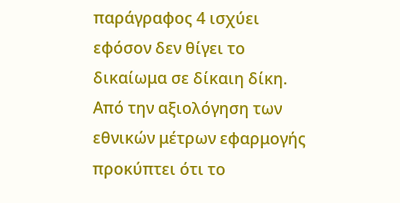παράγραφος 4 ισχύει εφόσον δεν θίγει το δικαίωμα σε δίκαιη δίκη.
Από την αξιολόγηση των εθνικών μέτρων εφαρμογής προκύπτει ότι το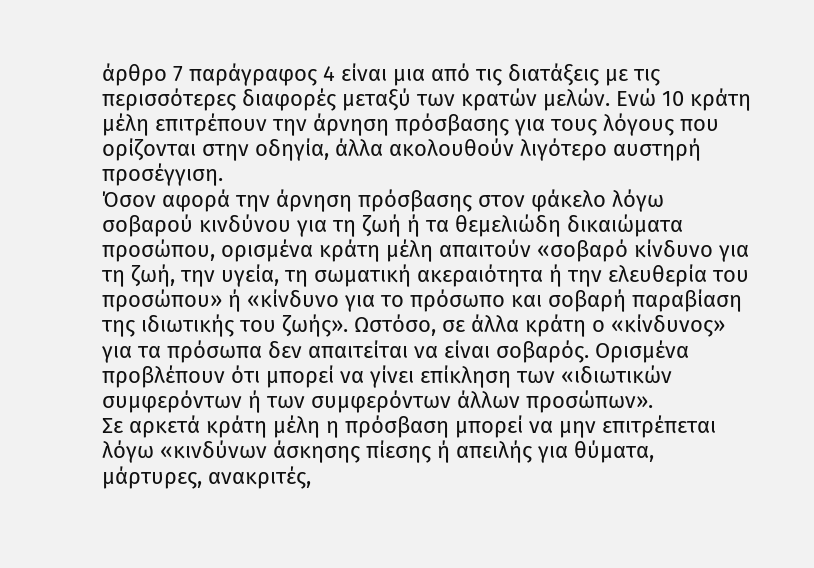άρθρο 7 παράγραφος 4 είναι μια από τις διατάξεις με τις περισσότερες διαφορές μεταξύ των κρατών μελών. Ενώ 10 κράτη μέλη επιτρέπουν την άρνηση πρόσβασης για τους λόγους που ορίζονται στην οδηγία, άλλα ακολουθούν λιγότερο αυστηρή προσέγγιση.
Όσον αφορά την άρνηση πρόσβασης στον φάκελο λόγω σοβαρού κινδύνου για τη ζωή ή τα θεμελιώδη δικαιώματα προσώπου, ορισμένα κράτη μέλη απαιτούν «σοβαρό κίνδυνο για τη ζωή, την υγεία, τη σωματική ακεραιότητα ή την ελευθερία του προσώπου» ή «κίνδυνο για το πρόσωπο και σοβαρή παραβίαση της ιδιωτικής του ζωής». Ωστόσο, σε άλλα κράτη ο «κίνδυνος» για τα πρόσωπα δεν απαιτείται να είναι σοβαρός. Ορισμένα προβλέπουν ότι μπορεί να γίνει επίκληση των «ιδιωτικών συμφερόντων ή των συμφερόντων άλλων προσώπων».
Σε αρκετά κράτη μέλη η πρόσβαση μπορεί να μην επιτρέπεται λόγω «κινδύνων άσκησης πίεσης ή απειλής για θύματα, μάρτυρες, ανακριτές,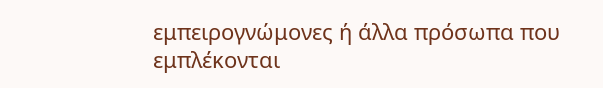εμπειρογνώμονες ή άλλα πρόσωπα που εμπλέκονται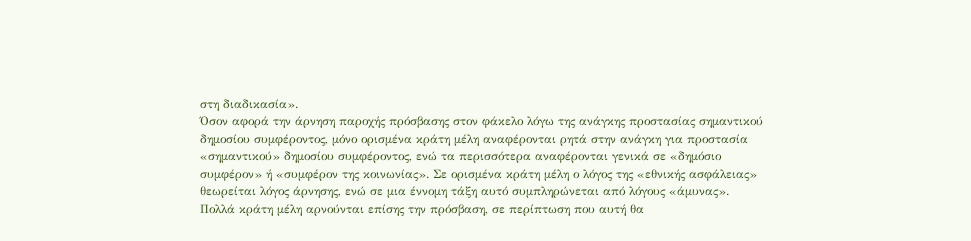στη διαδικασία».
Όσον αφορά την άρνηση παροχής πρόσβασης στον φάκελο λόγω της ανάγκης προστασίας σημαντικού δημοσίου συμφέροντος, μόνο ορισμένα κράτη μέλη αναφέρονται ρητά στην ανάγκη για προστασία «σημαντικού» δημοσίου συμφέροντος, ενώ τα περισσότερα αναφέρονται γενικά σε «δημόσιο συμφέρον» ή «συμφέρον της κοινωνίας». Σε ορισμένα κράτη μέλη ο λόγος της «εθνικής ασφάλειας» θεωρείται λόγος άρνησης, ενώ σε μια έννομη τάξη αυτό συμπληρώνεται από λόγους «άμυνας».
Πολλά κράτη μέλη αρνούνται επίσης την πρόσβαση, σε περίπτωση που αυτή θα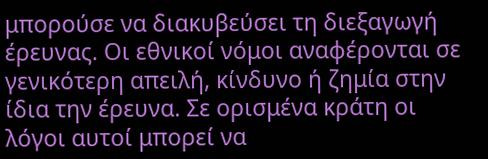μπορούσε να διακυβεύσει τη διεξαγωγή έρευνας. Οι εθνικοί νόμοι αναφέρονται σε γενικότερη απειλή, κίνδυνο ή ζημία στην ίδια την έρευνα. Σε ορισμένα κράτη οι λόγοι αυτοί μπορεί να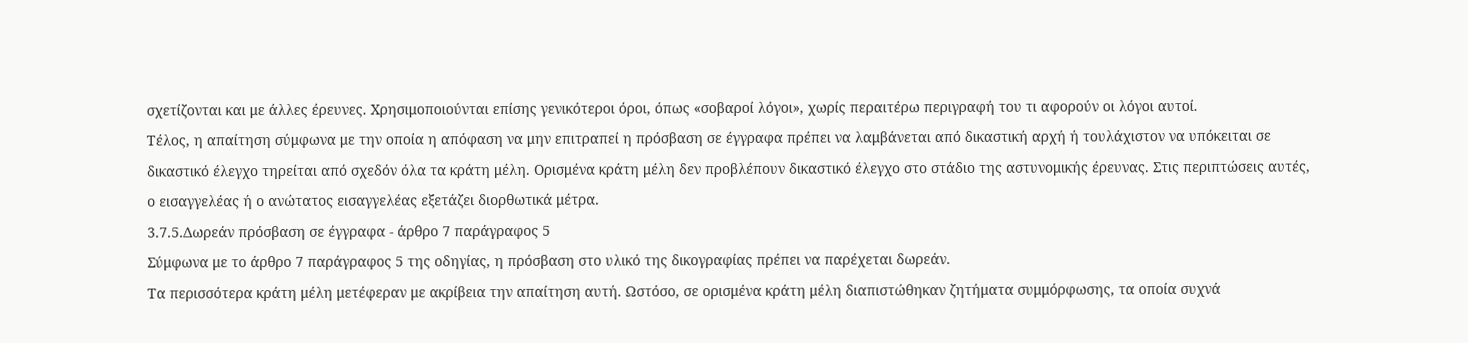σχετίζονται και με άλλες έρευνες. Χρησιμοποιούνται επίσης γενικότεροι όροι, όπως «σοβαροί λόγοι», χωρίς περαιτέρω περιγραφή του τι αφορούν οι λόγοι αυτοί.
Τέλος, η απαίτηση σύμφωνα με την οποία η απόφαση να μην επιτραπεί η πρόσβαση σε έγγραφα πρέπει να λαμβάνεται από δικαστική αρχή ή τουλάχιστον να υπόκειται σε δικαστικό έλεγχο τηρείται από σχεδόν όλα τα κράτη μέλη. Ορισμένα κράτη μέλη δεν προβλέπουν δικαστικό έλεγχο στο στάδιο της αστυνομικής έρευνας. Στις περιπτώσεις αυτές, ο εισαγγελέας ή ο ανώτατος εισαγγελέας εξετάζει διορθωτικά μέτρα.
3.7.5.Δωρεάν πρόσβαση σε έγγραφα - άρθρο 7 παράγραφος 5
Σύμφωνα με το άρθρο 7 παράγραφος 5 της οδηγίας, η πρόσβαση στο υλικό της δικογραφίας πρέπει να παρέχεται δωρεάν.
Τα περισσότερα κράτη μέλη μετέφεραν με ακρίβεια την απαίτηση αυτή. Ωστόσο, σε ορισμένα κράτη μέλη διαπιστώθηκαν ζητήματα συμμόρφωσης, τα οποία συχνά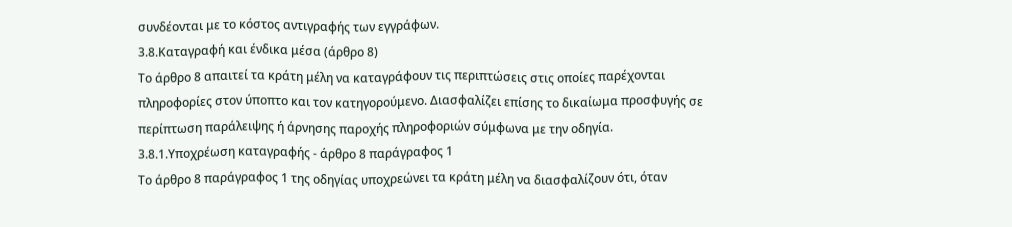συνδέονται με το κόστος αντιγραφής των εγγράφων.
3.8.Καταγραφή και ένδικα μέσα (άρθρο 8)
Το άρθρο 8 απαιτεί τα κράτη μέλη να καταγράφουν τις περιπτώσεις στις οποίες παρέχονται πληροφορίες στον ύποπτο και τον κατηγορούμενο. Διασφαλίζει επίσης το δικαίωμα προσφυγής σε περίπτωση παράλειψης ή άρνησης παροχής πληροφοριών σύμφωνα με την οδηγία.
3.8.1.Υποχρέωση καταγραφής - άρθρο 8 παράγραφος 1
Το άρθρο 8 παράγραφος 1 της οδηγίας υποχρεώνει τα κράτη μέλη να διασφαλίζουν ότι, όταν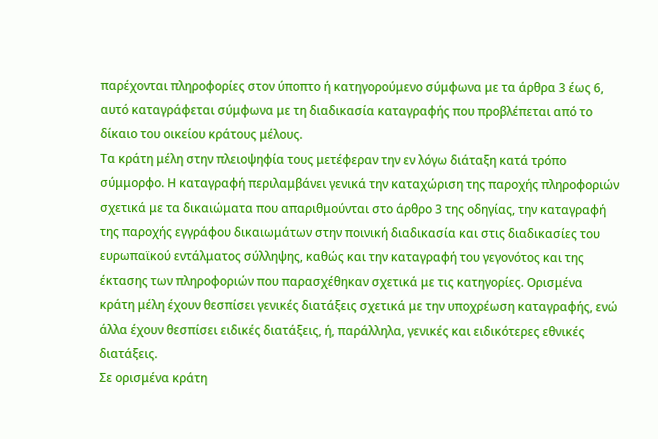παρέχονται πληροφορίες στον ύποπτο ή κατηγορούμενο σύμφωνα με τα άρθρα 3 έως 6, αυτό καταγράφεται σύμφωνα με τη διαδικασία καταγραφής που προβλέπεται από το δίκαιο του οικείου κράτους μέλους.
Τα κράτη μέλη στην πλειοψηφία τους μετέφεραν την εν λόγω διάταξη κατά τρόπο σύμμορφο. Η καταγραφή περιλαμβάνει γενικά την καταχώριση της παροχής πληροφοριών σχετικά με τα δικαιώματα που απαριθμούνται στο άρθρο 3 της οδηγίας, την καταγραφή της παροχής εγγράφου δικαιωμάτων στην ποινική διαδικασία και στις διαδικασίες του ευρωπαϊκού εντάλματος σύλληψης, καθώς και την καταγραφή του γεγονότος και της έκτασης των πληροφοριών που παρασχέθηκαν σχετικά με τις κατηγορίες. Ορισμένα κράτη μέλη έχουν θεσπίσει γενικές διατάξεις σχετικά με την υποχρέωση καταγραφής, ενώ άλλα έχουν θεσπίσει ειδικές διατάξεις, ή, παράλληλα, γενικές και ειδικότερες εθνικές διατάξεις.
Σε ορισμένα κράτη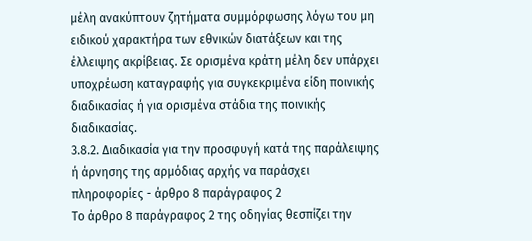μέλη ανακύπτουν ζητήματα συμμόρφωσης λόγω του μη ειδικού χαρακτήρα των εθνικών διατάξεων και της έλλειψης ακρίβειας. Σε ορισμένα κράτη μέλη δεν υπάρχει υποχρέωση καταγραφής για συγκεκριμένα είδη ποινικής διαδικασίας ή για ορισμένα στάδια της ποινικής διαδικασίας.
3.8.2. Διαδικασία για την προσφυγή κατά της παράλειψης ή άρνησης της αρμόδιας αρχής να παράσχει πληροφορίες - άρθρο 8 παράγραφος 2
Το άρθρο 8 παράγραφος 2 της οδηγίας θεσπίζει την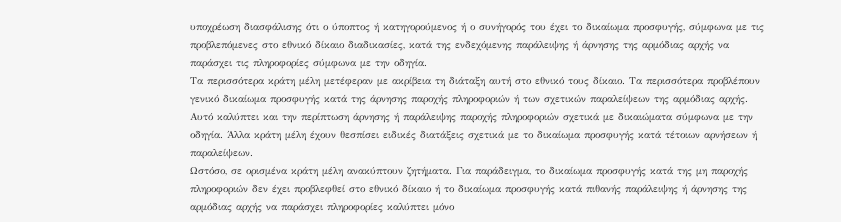υποχρέωση διασφάλισης ότι ο ύποπτος ή κατηγορούμενος ή ο συνήγορός του έχει το δικαίωμα προσφυγής, σύμφωνα με τις προβλεπόμενες στο εθνικό δίκαιο διαδικασίες, κατά της ενδεχόμενης παράλειψης ή άρνησης της αρμόδιας αρχής να παράσχει τις πληροφορίες σύμφωνα με την οδηγία.
Τα περισσότερα κράτη μέλη μετέφεραν με ακρίβεια τη διάταξη αυτή στο εθνικό τους δίκαιο. Τα περισσότερα προβλέπουν γενικό δικαίωμα προσφυγής κατά της άρνησης παροχής πληροφοριών ή των σχετικών παραλείψεων της αρμόδιας αρχής. Αυτό καλύπτει και την περίπτωση άρνησης ή παράλειψης παροχής πληροφοριών σχετικά με δικαιώματα σύμφωνα με την οδηγία. Άλλα κράτη μέλη έχουν θεσπίσει ειδικές διατάξεις σχετικά με το δικαίωμα προσφυγής κατά τέτοιων αρνήσεων ή παραλείψεων.
Ωστόσο, σε ορισμένα κράτη μέλη ανακύπτουν ζητήματα. Για παράδειγμα, το δικαίωμα προσφυγής κατά της μη παροχής πληροφοριών δεν έχει προβλεφθεί στο εθνικό δίκαιο ή το δικαίωμα προσφυγής κατά πιθανής παράλειψης ή άρνησης της αρμόδιας αρχής να παράσχει πληροφορίες καλύπτει μόνο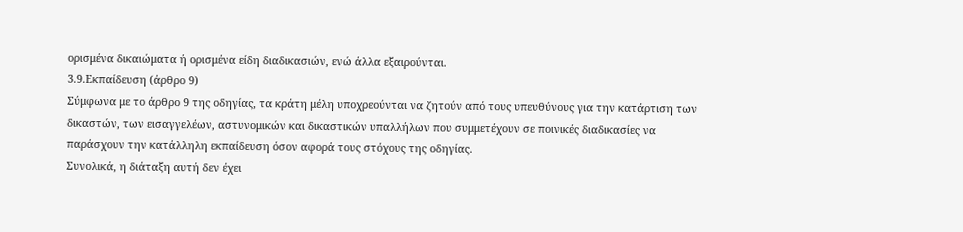ορισμένα δικαιώματα ή ορισμένα είδη διαδικασιών, ενώ άλλα εξαιρούνται.
3.9.Εκπαίδευση (άρθρο 9)
Σύμφωνα με το άρθρο 9 της οδηγίας, τα κράτη μέλη υποχρεούνται να ζητούν από τους υπευθύνους για την κατάρτιση των δικαστών, των εισαγγελέων, αστυνομικών και δικαστικών υπαλλήλων που συμμετέχουν σε ποινικές διαδικασίες να παράσχουν την κατάλληλη εκπαίδευση όσον αφορά τους στόχους της οδηγίας.
Συνολικά, η διάταξη αυτή δεν έχει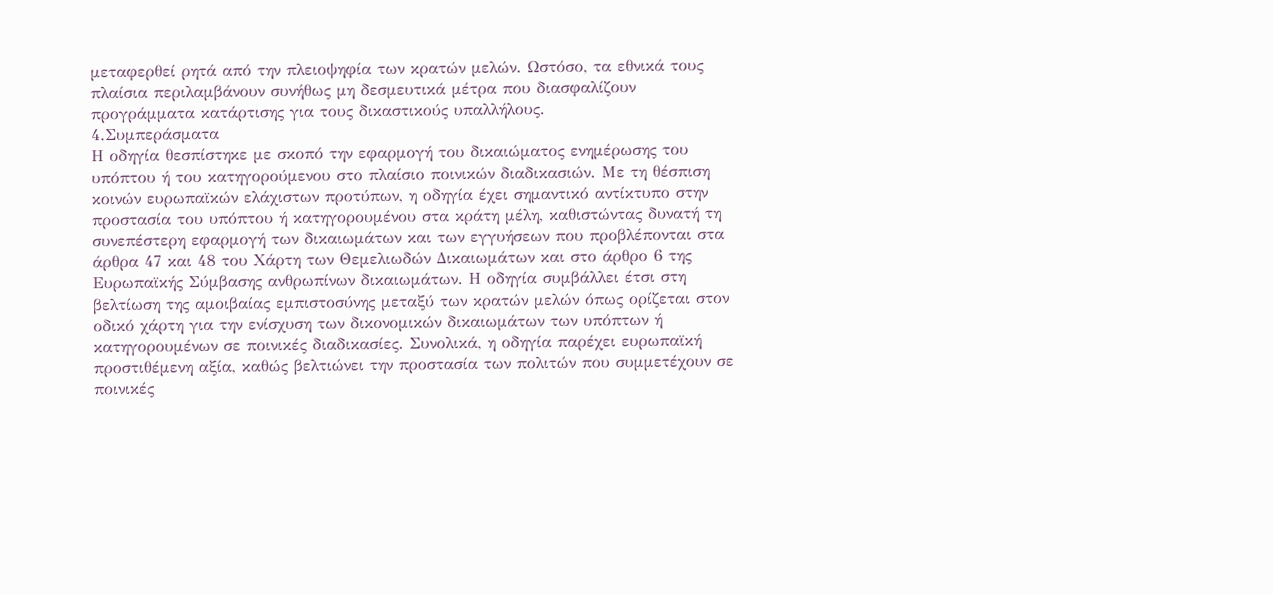μεταφερθεί ρητά από την πλειοψηφία των κρατών μελών. Ωστόσο, τα εθνικά τους πλαίσια περιλαμβάνουν συνήθως μη δεσμευτικά μέτρα που διασφαλίζουν προγράμματα κατάρτισης για τους δικαστικούς υπαλλήλους.
4.Συμπεράσματα
Η οδηγία θεσπίστηκε με σκοπό την εφαρμογή του δικαιώματος ενημέρωσης του υπόπτου ή του κατηγορούμενου στο πλαίσιο ποινικών διαδικασιών. Με τη θέσπιση κοινών ευρωπαϊκών ελάχιστων προτύπων, η οδηγία έχει σημαντικό αντίκτυπο στην προστασία του υπόπτου ή κατηγορουμένου στα κράτη μέλη, καθιστώντας δυνατή τη συνεπέστερη εφαρμογή των δικαιωμάτων και των εγγυήσεων που προβλέπονται στα άρθρα 47 και 48 του Χάρτη των Θεμελιωδών Δικαιωμάτων και στο άρθρο 6 της Ευρωπαϊκής Σύμβασης ανθρωπίνων δικαιωμάτων. Η οδηγία συμβάλλει έτσι στη βελτίωση της αμοιβαίας εμπιστοσύνης μεταξύ των κρατών μελών όπως ορίζεται στον οδικό χάρτη για την ενίσχυση των δικονομικών δικαιωμάτων των υπόπτων ή κατηγορουμένων σε ποινικές διαδικασίες. Συνολικά, η οδηγία παρέχει ευρωπαϊκή προστιθέμενη αξία, καθώς βελτιώνει την προστασία των πολιτών που συμμετέχουν σε ποινικές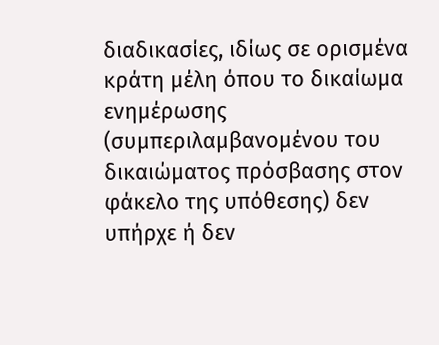διαδικασίες, ιδίως σε ορισμένα κράτη μέλη όπου το δικαίωμα ενημέρωσης (συμπεριλαμβανομένου του δικαιώματος πρόσβασης στον φάκελο της υπόθεσης) δεν υπήρχε ή δεν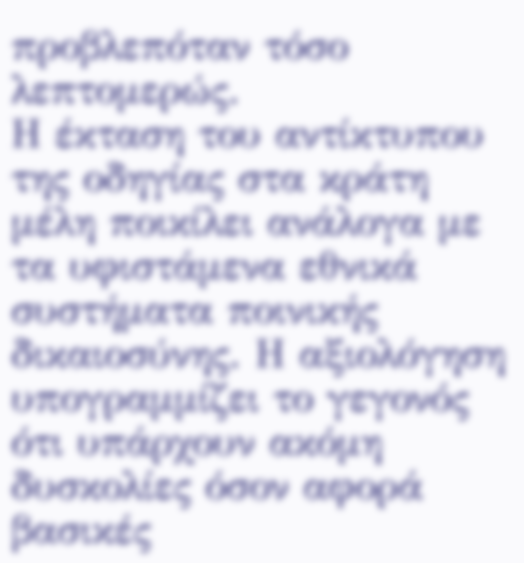προβλεπόταν τόσο λεπτομερώς.
Η έκταση του αντίκτυπου της οδηγίας στα κράτη μέλη ποικίλει ανάλογα με τα υφιστάμενα εθνικά συστήματα ποινικής δικαιοσύνης. Η αξιολόγηση υπογραμμίζει το γεγονός ότι υπάρχουν ακόμη δυσκολίες όσον αφορά βασικές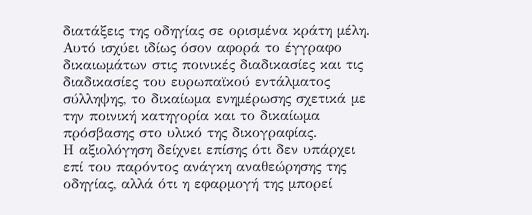διατάξεις της οδηγίας σε ορισμένα κράτη μέλη. Αυτό ισχύει ιδίως όσον αφορά το έγγραφο δικαιωμάτων στις ποινικές διαδικασίες και τις διαδικασίες του ευρωπαϊκού εντάλματος σύλληψης, το δικαίωμα ενημέρωσης σχετικά με την ποινική κατηγορία και το δικαίωμα πρόσβασης στο υλικό της δικογραφίας.
Η αξιολόγηση δείχνει επίσης ότι δεν υπάρχει επί του παρόντος ανάγκη αναθεώρησης της οδηγίας, αλλά ότι η εφαρμογή της μπορεί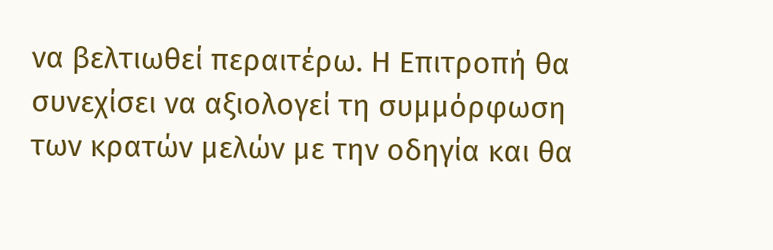να βελτιωθεί περαιτέρω. Η Επιτροπή θα συνεχίσει να αξιολογεί τη συμμόρφωση των κρατών μελών με την οδηγία και θα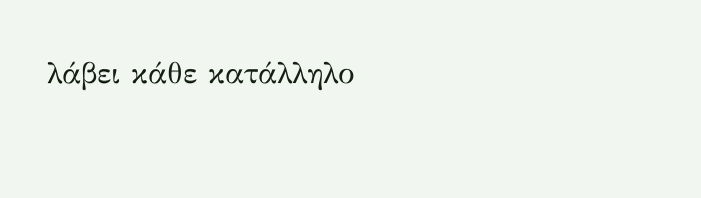λάβει κάθε κατάλληλο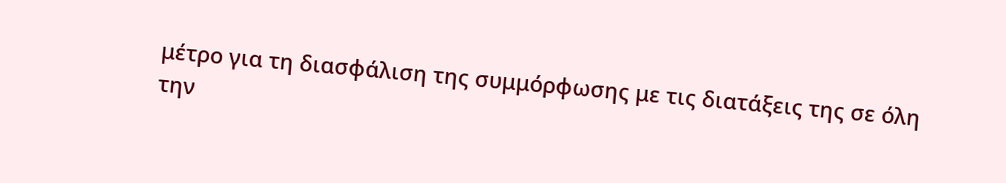μέτρο για τη διασφάλιση της συμμόρφωσης με τις διατάξεις της σε όλη την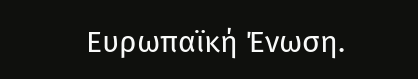Ευρωπαϊκή Ένωση.